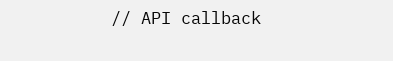// API callback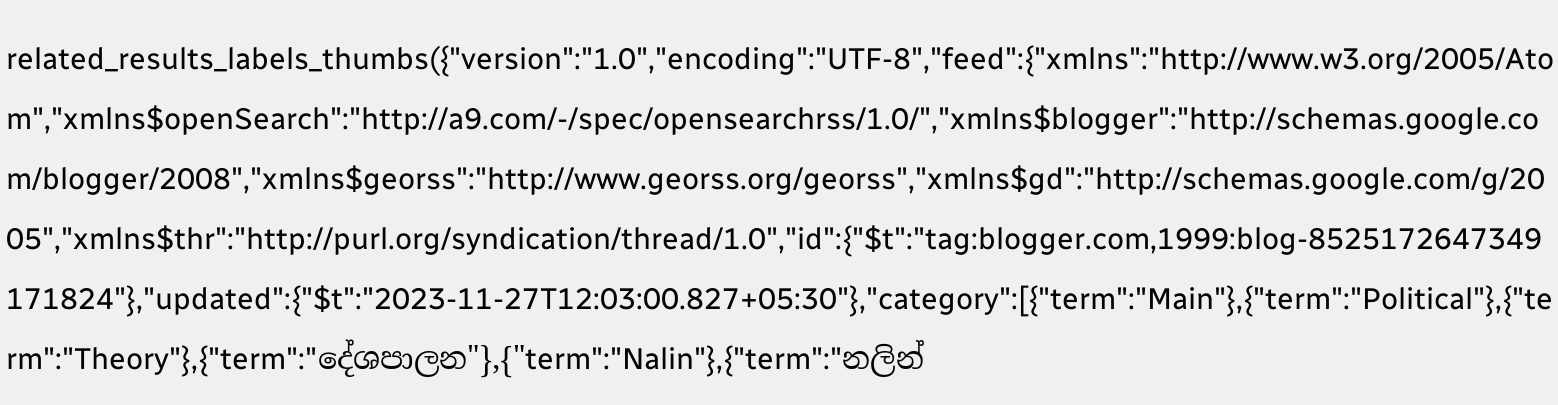related_results_labels_thumbs({"version":"1.0","encoding":"UTF-8","feed":{"xmlns":"http://www.w3.org/2005/Atom","xmlns$openSearch":"http://a9.com/-/spec/opensearchrss/1.0/","xmlns$blogger":"http://schemas.google.com/blogger/2008","xmlns$georss":"http://www.georss.org/georss","xmlns$gd":"http://schemas.google.com/g/2005","xmlns$thr":"http://purl.org/syndication/thread/1.0","id":{"$t":"tag:blogger.com,1999:blog-8525172647349171824"},"updated":{"$t":"2023-11-27T12:03:00.827+05:30"},"category":[{"term":"Main"},{"term":"Political"},{"term":"Theory"},{"term":"දේශපාලන"},{"term":"Nalin"},{"term":"නලින්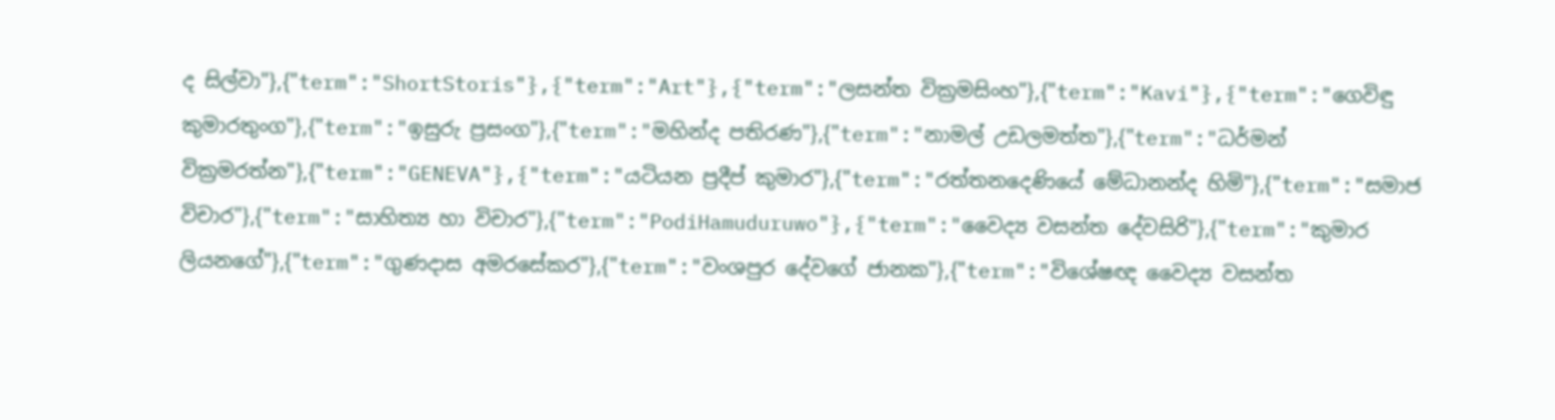ද සිල්වා"},{"term":"ShortStoris"},{"term":"Art"},{"term":"ලසන්ත වික්‍රමසිංහ"},{"term":"Kavi"},{"term":"ගෙවිඳු කුමාරතුංග"},{"term":"ඉසුරු ප්‍රසංග"},{"term":"මහින්ද පතිරණ"},{"term":"නාමල් උඩලමත්ත"},{"term":"ධර්මන් වික්‍රමරත්න"},{"term":"GENEVA"},{"term":"යටියන ප්‍රදීප් කුමාර"},{"term":"රත්තනදෙණියේ මේධානන්ද හිමි"},{"term":"සමාජ විචාර"},{"term":"සාහිත්‍ය හා විචාර"},{"term":"PodiHamuduruwo"},{"term":"වෛද්‍ය වසන්ත දේවසිරි"},{"term":"කුමාර ලියනගේ"},{"term":"ගුණදාස අමරසේකර"},{"term":"වංශපුර දේවගේ ජානක"},{"term":"විශේෂඥ වෛද්‍ය වසන්ත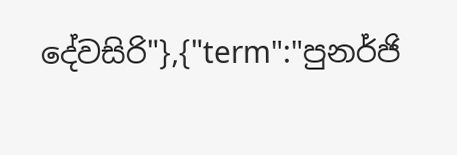දේවසිරි"},{"term":"පුනර්ජි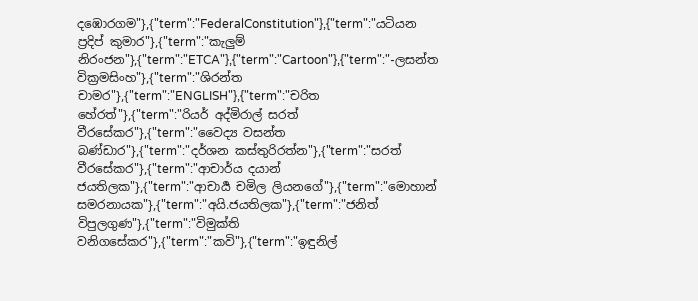දඹොරගම"},{"term":"FederalConstitution"},{"term":"යටියන ප්‍රදිප් කුමාර"},{"term":"කැලුම් නිරංජන"},{"term":"ETCA"},{"term":"Cartoon"},{"term":"-ලසන්ත වික්‍රමසිංහ"},{"term":"ශිරන්ත චාමර"},{"term":"ENGLISH"},{"term":"චරිත හේරත්"},{"term":"රියර් අද්මිරාල් සරත් වීරසේකර"},{"term":"වෛද්‍ය වසන්ත බණ්ඩාර"},{"term":"දර්ශන කස්තුරිරත්න"},{"term":"සරත් වීරසේකර"},{"term":"ආචාර්ය දයාන් ජයතිලක"},{"term":"ආචාර්‍ය චමිල ලියනගේ"},{"term":"මොහාන් සමරනායක"},{"term":"අයි.ජයතිලක"},{"term":"ජනිත් විපුලගුණ"},{"term":"විමුක්ති වනිගසේකර"},{"term":"කවි"},{"term":"ඉඳුනිල්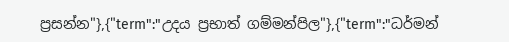ප්‍රසන්න"},{"term":"උදය ප්‍රභාත් ගම්මන්පිල"},{"term":"ධර්මන්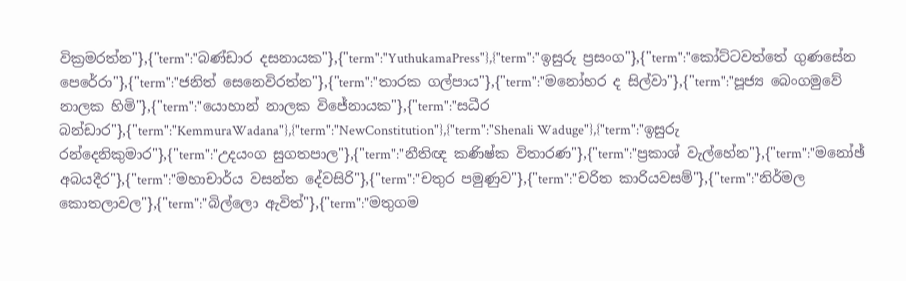වික්‍රමරත්න"},{"term":"බණ්ඩාර දසනායක"},{"term":"YuthukamaPress"},{"term":"ඉසුරු ප්‍රසංග"},{"term":"කෝට්ටවත්තේ ගුණසේන පෙරේරා"},{"term":"ජනිත් සෙනෙවිරත්න"},{"term":"තාරක ගල්පාය"},{"term":"මනෝහර ද සිල්වා"},{"term":"පූජ්‍ය බෙංගමුවේ නාලක හිමි"},{"term":"යොහාන් නාලක විජේනායක"},{"term":"සධීර බන්ඩාර"},{"term":"KemmuraWadana"},{"term":"NewConstitution"},{"term":"Shenali Waduge"},{"term":"ඉසුරු රන්දෙනිකුමාර"},{"term":"උදයංග සුගතපාල"},{"term":"නීතිඥ කණිෂ්ක විතාරණ"},{"term":"ප්‍රකාශ් වැල්හේන"},{"term":"මනෝඡ් අබයදීර"},{"term":"මහාචාර්ය වසන්ත දේවසිරි"},{"term":"චතුර පමුණුව"},{"term":"චරිත කාරියවසම්"},{"term":"නිර්මල කොතලාවල"},{"term":"බිල්ලො ඇවිත්"},{"term":"මතුගම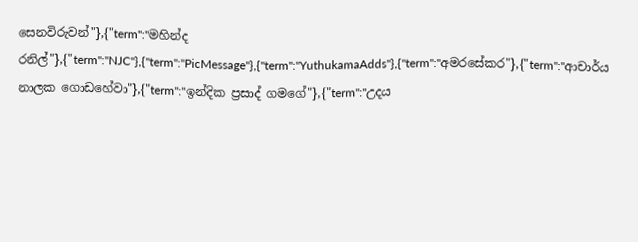සෙනවිරුවන්"},{"term":"මහින්ද රනිල්"},{"term":"NJC"},{"term":"PicMessage"},{"term":"YuthukamaAdds"},{"term":"අමරසේකර"},{"term":"ආචාර්ය නාලක ගොඩහේවා"},{"term":"ඉන්දික ප්‍රසාද් ගමගේ"},{"term":"උදය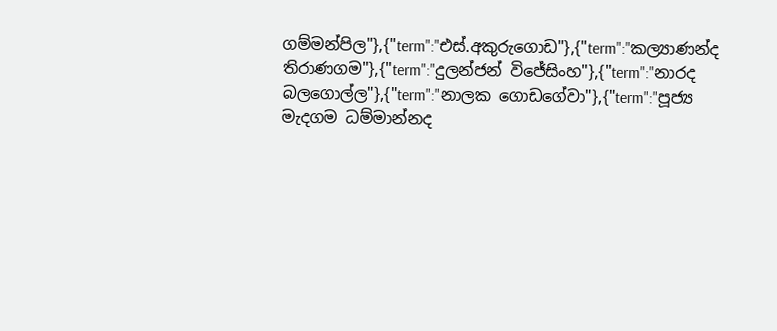ගම්මන්පිල"},{"term":"එස්.අකුරුගොඩ"},{"term":"කල්‍යාණන්ද තිරාණගම"},{"term":"දුලන්ජන් විජේසිංහ"},{"term":"නාරද බලගොල්ල"},{"term":"නාලක ගොඩගේවා"},{"term":"පූජ්‍ය මැදගම ධම්මාන්නද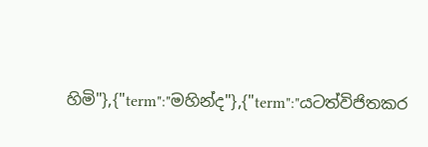හිමි"},{"term":"මහින්ද"},{"term":"යටත්විජිතකර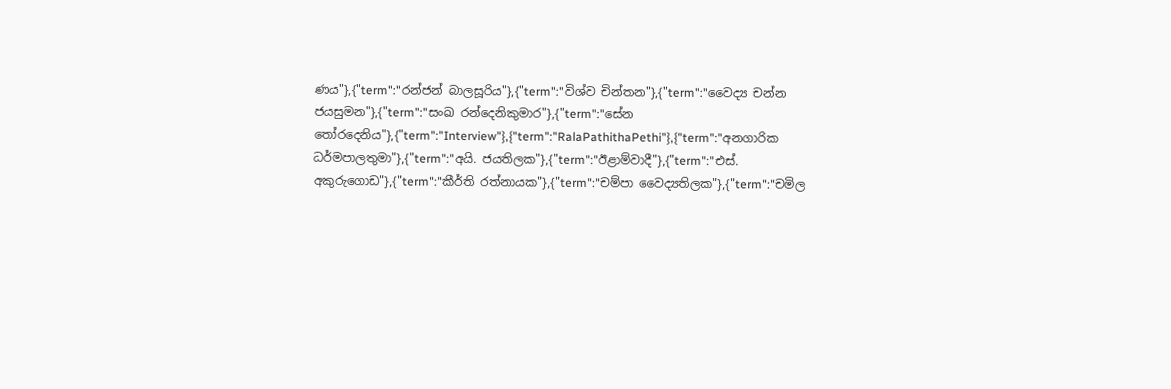ණය"},{"term":"රන්ජන් බාලසූරිය"},{"term":"විශ්ව චින්තන"},{"term":"වෛද්‍ය චන්න ජයසුමන"},{"term":"සංඛ රන්දෙනිකුමාර"},{"term":"සේන තෝරදෙනිය"},{"term":"Interview"},{"term":"RalaPathithaPethi"},{"term":"අනගාරික ධර්මපාලතුමා"},{"term":"අයි. ජයතිලක"},{"term":"ඊළාම්වාදී"},{"term":"එස්. අකුරුගොඩ"},{"term":"කීර්ති රත්නායක"},{"term":"චම්පා වෛද්‍යතිලක"},{"term":"චමිල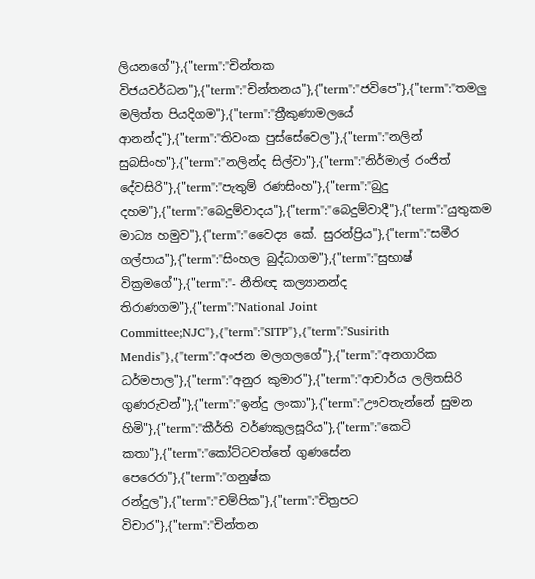ලියනගේ"},{"term":"චින්තක විජයවර්ධන"},{"term":"චින්තනය"},{"term":"ජවිපෙ"},{"term":"තමලු මලිත්ත පියදිගම"},{"term":"ත්‍රීකුණාමලයේ ආනන්ද"},{"term":"තිවංක පුස්සේවෙල"},{"term":"නලින් සුබසිංහ"},{"term":"නලින්ද සිල්වා"},{"term":"නිර්මාල් රංජිත් දේවසිරි"},{"term":"පැතුම් රණසිංහ"},{"term":"බුදු දහම"},{"term":"බෙදුම්වාදය"},{"term":"බෙදුම්වාදී"},{"term":"යුතුකම මාධ්‍ය හමුව"},{"term":"වෛද්‍ය කේ. සුරන්ප්‍රිය"},{"term":"සමීර ගල්පාය"},{"term":"සිංහල බුද්ධාගම"},{"term":"සුභාෂ් වික්‍රමගේ"},{"term":"- නීතිඥ කල්‍යානන්ද තිරාණගම"},{"term":"National Joint Committee;NJC"},{"term":"SITP"},{"term":"Susirith Mendis"},{"term":"අංජන මලගලගේ"},{"term":"අනගාරික ධර්මපාල"},{"term":"අනුර කුමාර"},{"term":"ආචාර්ය ලලිතසිරි ගුණරුවන්"},{"term":"ඉන්දු ලංකා"},{"term":"ඌවතැන්නේ සුමන හිමි"},{"term":"කීර්ති වර්ණකුලසූරිය"},{"term":"කෙටි කතා"},{"term":"කෝට්ටවත්තේ ගුණසේන පෙරෙරා"},{"term":"ගනුෂ්ක රන්දුල"},{"term":"චම්පික"},{"term":"චිත්‍රපට විචාර"},{"term":"චින්තන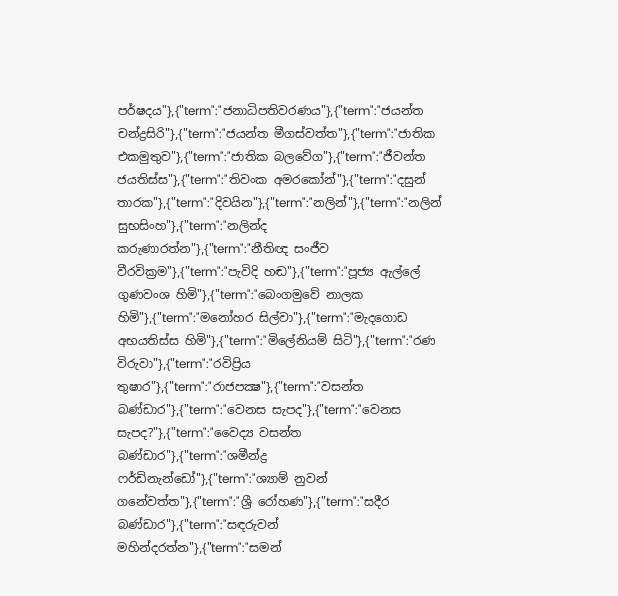පර්ෂදය"},{"term":"ජනාධිපතිවරණය"},{"term":"ජයන්ත චන්ද්‍රසිරි"},{"term":"ජයන්ත මීගස්වත්ත"},{"term":"ජාතික එකමුතුව"},{"term":"ජාතික බලවේග"},{"term":"ජීවන්ත ජයතිස්ස"},{"term":"තිවංක අමරකෝන්"},{"term":"දසුන් තාරක"},{"term":"දිවයින"},{"term":"නලින්"},{"term":"නලින් සුභසිංහ"},{"term":"නලින්ද කරුණාරත්න"},{"term":"නීතිඥ සංජීව වීරවික්‍රම"},{"term":"පැවිදි හඬ"},{"term":"පූජ්‍ය ඇල්ලේ ගුණවංශ හිමි"},{"term":"බෙංගමුවේ නාලක හිමි"},{"term":"මනෝහර සිල්වා"},{"term":"මැදගොඩ අභයතිස්ස හිමි"},{"term":"මිලේනියම් සිටි"},{"term":"රණ විරුවා"},{"term":"රවිප්‍රිය තුෂාර"},{"term":"රාජපක්‍ෂ"},{"term":"වසන්ත බණ්ඩාර"},{"term":"වෙනස සැපද"},{"term":"වෙනස සැපද?"},{"term":"වෛද්‍ය වසන්ත බණ්‌ඩාර"},{"term":"ශමීන්ද්‍ර ෆර්ඩිනැන්ඩෝ"},{"term":"ශ්‍යාම් නුවන් ගනේවත්ත"},{"term":"ශ්‍රී රෝහණ"},{"term":"සදීර බණ්ඩාර"},{"term":"සඳරුවන් මහින්දරත්න"},{"term":"සමන්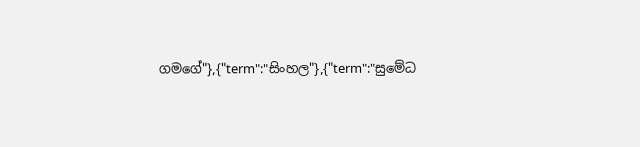ගමගේ"},{"term":"සිංහල"},{"term":"සුමේධ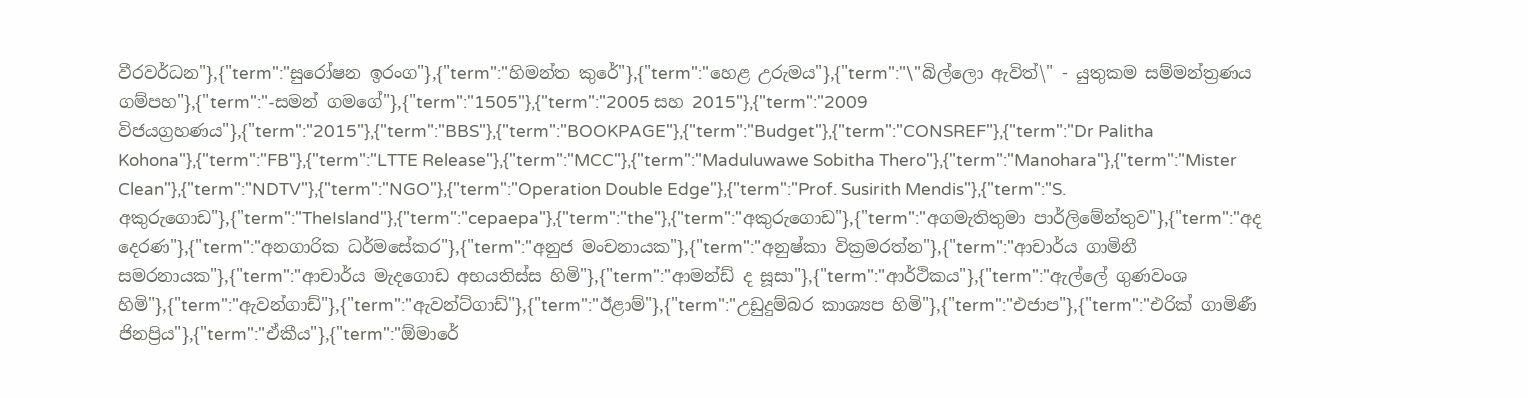වීරවර්ධන"},{"term":"සුරෝෂන ඉරංග"},{"term":"හිමන්ත කුරේ"},{"term":"හෙළ උරුමය"},{"term":"\"බිල්ලො ඇවිත්\" - යුතුකම සම්මන්ත්‍රණය ගම්පහ"},{"term":"-සමන් ගමගේ"},{"term":"1505"},{"term":"2005 සහ 2015"},{"term":"2009 විජයග්‍රහණය"},{"term":"2015"},{"term":"BBS"},{"term":"BOOKPAGE"},{"term":"Budget"},{"term":"CONSREF"},{"term":"Dr Palitha Kohona"},{"term":"FB"},{"term":"LTTE Release"},{"term":"MCC"},{"term":"Maduluwawe Sobitha Thero"},{"term":"Manohara"},{"term":"Mister Clean"},{"term":"NDTV"},{"term":"NGO"},{"term":"Operation Double Edge"},{"term":"Prof. Susirith Mendis"},{"term":"S. අකුරුගොඩ"},{"term":"TheIsland"},{"term":"cepaepa"},{"term":"the"},{"term":"අකුරුගොඩ"},{"term":"අගමැතිතුමා පාර්ලිමේන්තුව"},{"term":"අද දෙරණ"},{"term":"අනගාරික ධර්මසේකර"},{"term":"අනුජ මංචනායක"},{"term":"අනුෂ්කා වික්‍රමරත්න"},{"term":"ආචාර්ය ගාමිනී සමරනායක"},{"term":"ආචාර්ය මැදගොඩ අභයතිස්‌ස හිමි"},{"term":"ආමන්ඩ් ද සූසා"},{"term":"ආර්ථිකය"},{"term":"ඇල්ලේ ගුණවංශ හිමි"},{"term":"ඇවන්ගාඩ්"},{"term":"ඇවන්ට්ගාඩ්"},{"term":"ඊළාම්"},{"term":"උඩුදුම්බර කාශ්‍යප හිමි"},{"term":"එජාප"},{"term":"එරික්‌ ගාමිණී ජිනප්‍රිය"},{"term":"ඒකීය"},{"term":"ඕමාරේ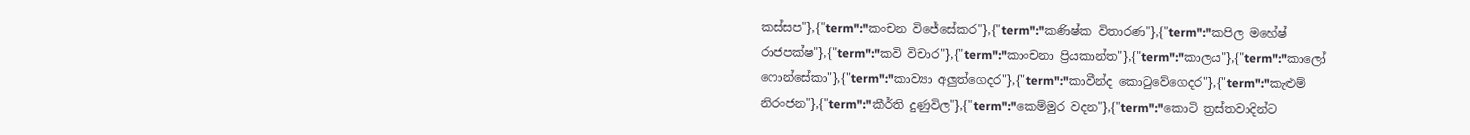කස්‌සප"},{"term":"කංචන විජේසේකර"},{"term":"කණිෂ්ක විතාරණ"},{"term":"කපිල මහේෂ් රාජපක්ෂ"},{"term":"කවි විචාර"},{"term":"කාංචනා ප්‍රියකාන්ත"},{"term":"කාලය"},{"term":"කාලෝ ෆොන්සේකා"},{"term":"කාව්‍යා අලුත්ගෙදර"},{"term":"කාවීන්ද කොටුවේගෙදර"},{"term":"කැළුම් නිරංජන"},{"term":"කීර්ති දුණුවිල"},{"term":"කෙම්මුර වදන"},{"term":"කොටි ත්‍රස්‌තවාදින්ට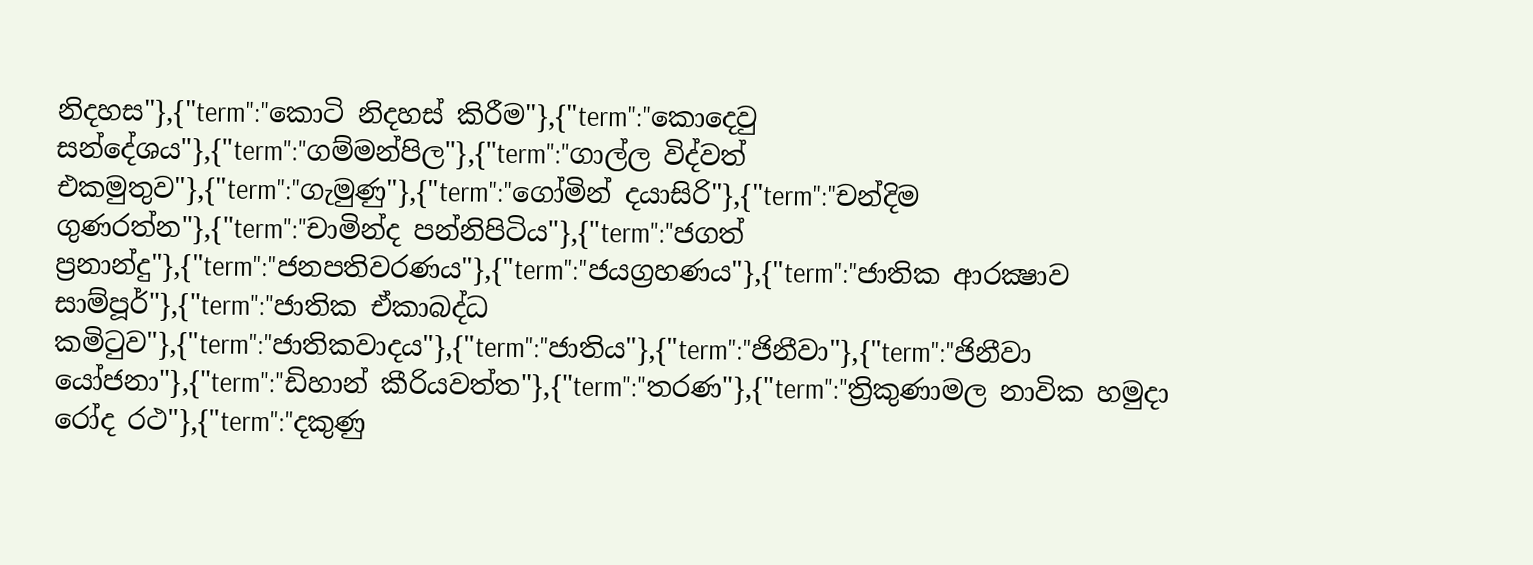නිදහස"},{"term":"කොටි නිදහස් කිරීම"},{"term":"කොදෙවු සන්දේශය"},{"term":"ගම්මන්පිල"},{"term":"ගාල්ල විද්වත් එකමුතුව"},{"term":"ගැමුණු"},{"term":"ගෝමින් දයාසිරි"},{"term":"චන්දිම ගුණරත්න"},{"term":"චාමින්ද පන්නිපිටිය"},{"term":"ජගත් ප්‍රනාන්දු"},{"term":"ජනපතිවරණය"},{"term":"ජයග්‍රහණය"},{"term":"ජාතික ආරක්‍ෂාව සාම්පූර්"},{"term":"ජාතික ඒකාබද්ධ කමිටුව"},{"term":"ජාතිකවාදය"},{"term":"ජාතිය"},{"term":"ජිනීවා"},{"term":"ජිනීවා යෝජනා"},{"term":"ඩිහාන් කීරියවත්ත"},{"term":"තරණ"},{"term":"ත්‍රිකුණාමල නාවික හමුදා රෝද රථ"},{"term":"දකුණු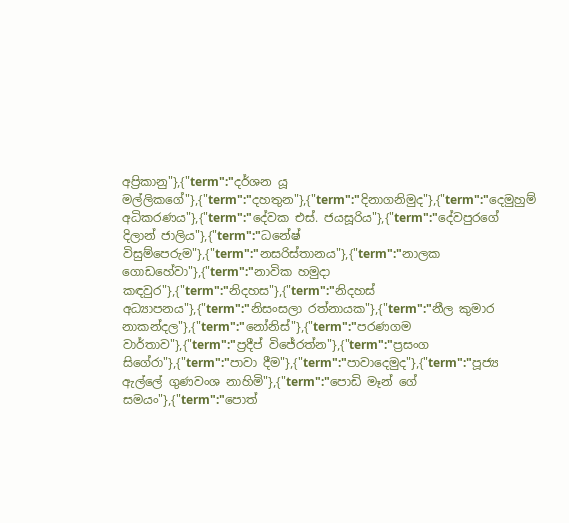අප්‍රිකානු"},{"term":"දර්ශන යූ මල්ලිකගේ"},{"term":"දහතුන"},{"term":"දිනාගනිමුද"},{"term":"දෙමුහුම් අධිකරණය"},{"term":"දේවක එස්. ජයසූරිය"},{"term":"දේවපුරගේ දිලාන් ජාලිය"},{"term":"ධනේෂ් විසුම්පෙරුම"},{"term":"නසරිස්‌තානය"},{"term":"නාලක ගොඩහේවා"},{"term":"නාවික හමුදා කඳවුර"},{"term":"නිදහස"},{"term":"නිදහස් අධ්‍යාපනය"},{"term":"නිසංසලා රත්නායක"},{"term":"නීල කුමාර නාකන්දල"},{"term":"නෝනිස්"},{"term":"පරණගම වාර්තාව"},{"term":"ප්‍රදීප් විජේරත්න"},{"term":"ප්‍රසංග සිගේරා"},{"term":"පාවා දීම"},{"term":"පාවාදෙමුද"},{"term":"පූජ්‍ය ඇල්ලේ ගුණවංශ නාහිමි"},{"term":"පොඩි මෑන් ගේ සමයං"},{"term":"පොත්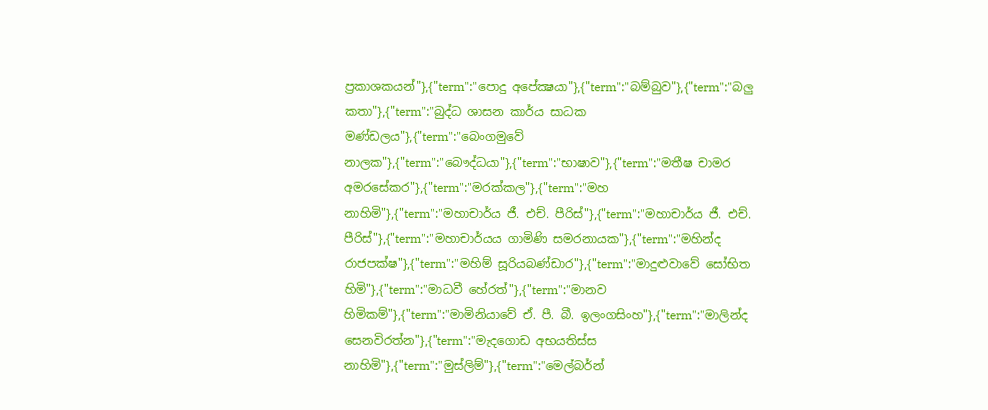ප්‍රකාශකයන්"},{"term":"පොදු අපේක්‍ෂයා"},{"term":"බම්බුව"},{"term":"බලු කතා"},{"term":"බුද්ධ ශාසන කාර්ය සාධක මණ්ඩලය"},{"term":"බෙංගමුවේ නාලක"},{"term":"බෞද්ධයා"},{"term":"භාෂාව"},{"term":"මතීෂ චාමර අමරසේකර"},{"term":"මරක්කල"},{"term":"මහ නාහිමි"},{"term":"මහාචාර්ය ජී. එච්. පීරිස්"},{"term":"මහාචාර්ය ජී. එච්. පීරිස්‌"},{"term":"මහාචාර්යය ගාමිණි සමරනායක"},{"term":"මහින්ද රාජපක්ෂ"},{"term":"මහිම් සූරියබණ්ඩාර"},{"term":"මාදුළුවාවේ සෝභිත හිමි"},{"term":"මාධවී හේරත්"},{"term":"මානව හිමිකම්"},{"term":"මාමිනියාවේ ඒ. පී. බී. ඉලංගසිංහ"},{"term":"මාලින්ද සෙනවිරත්න"},{"term":"මැදගොඩ අභයතිස්ස නාහිමි"},{"term":"මුස්‌ලිම්"},{"term":"මෙල්බර්න්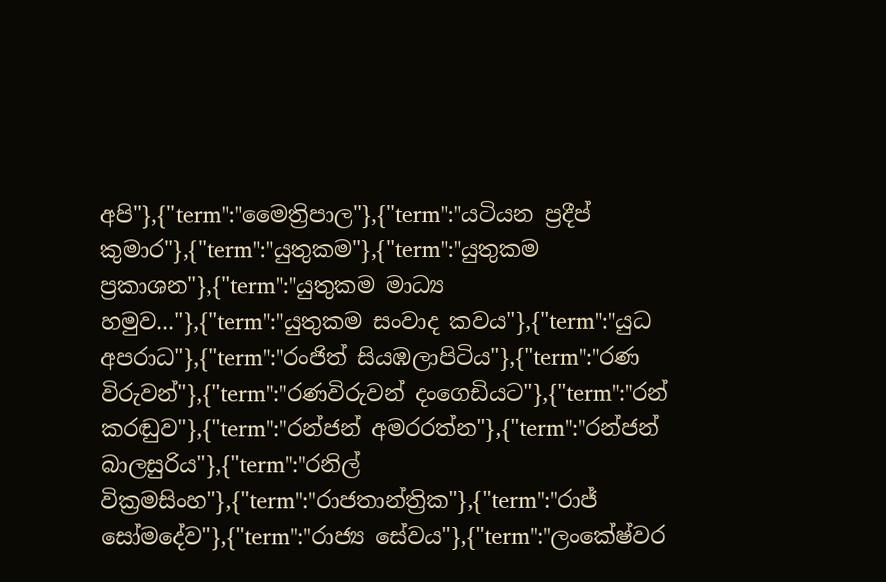අපි"},{"term":"මෛත්‍රිපාල"},{"term":"යටියන ප්‍රදීප් කුමාර"},{"term":"යුතුකම"},{"term":"යුතුකම ප්‍රකාශන"},{"term":"යුතුකම මාධ්‍ය හමුව..."},{"term":"යුතුකම සංවාද කවය"},{"term":"යුධ අපරාධ"},{"term":"රංජිත් සියඹලාපිටිය"},{"term":"රණ විරුවන්"},{"term":"රණවිරුවන් දංගෙඩියට"},{"term":"රන් කරඬුව"},{"term":"රන්ජන් අමරරත්න"},{"term":"රන්ජන් බාලසුරිය"},{"term":"රනිල් වික්‍රමසිංහ"},{"term":"රාජතාන්ත්‍රික"},{"term":"රාජ් සෝමදේව"},{"term":"රාජ්‍ය සේවය"},{"term":"ලංකේෂ්වර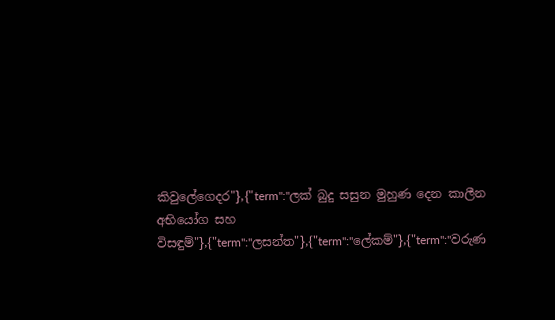කිවුලේගෙදර"},{"term":"ලක් බුදු සසුන මුහුණ දෙන කාලීන අභියෝග සහ විසඳුම්"},{"term":"ලසන්ත"},{"term":"ලේකම්"},{"term":"වරුණ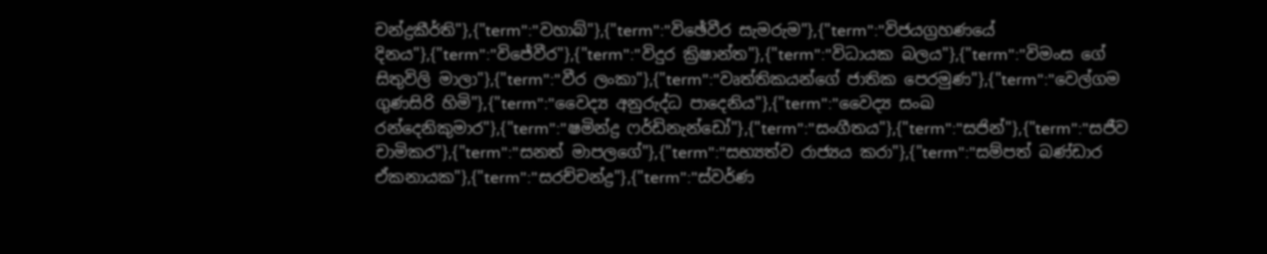චන්ද්‍රකීර්ති"},{"term":"වහාබ්"},{"term":"විඡේවීර සැමරුම"},{"term":"විජයග්‍රහණයේ දිනය"},{"term":"විජේවීර"},{"term":"විදුර ක්‍රිෂාන්ත"},{"term":"විධායක බලය"},{"term":"විමංස ගේ සිතුවිලි මාලා"},{"term":"වීර ලංකා"},{"term":"වෘත්තිකයන්ගේ ජාතික පෙරමුණ"},{"term":"වෙල්ගම ගුණසිරි හිමි"},{"term":"වෛද්‍ය අනුරුද්ධ පාදෙනිය"},{"term":"වෛද්‍ය සංඛ රන්දෙනිකුමාර"},{"term":"ෂමින්ද්‍ර ෆර්ඩිනැන්ඩෝ"},{"term":"සංගීතය"},{"term":"සජින්"},{"term":"සජීව චාමිකර"},{"term":"සනත් මාපලගේ"},{"term":"සභ්‍යත්ව රාජ්‍යය කරා"},{"term":"සම්පත් බණ්ඩාර ඒකනායක"},{"term":"සරච්චන්ද්‍ර"},{"term":"ස්වර්ණ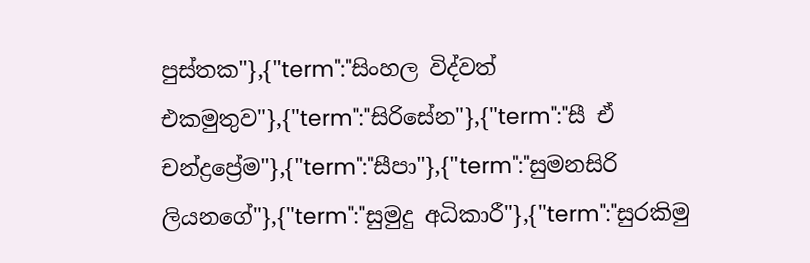පුස්තක"},{"term":"සිංහල විද්වත් එකමුතුව"},{"term":"සිරිසේන"},{"term":"සී ඒ චන්ද්‍රප්‍රේම"},{"term":"සීපා"},{"term":"සුමනසිරි ලියනගේ"},{"term":"සුමුදු අධිකාරී"},{"term":"සුරකිමු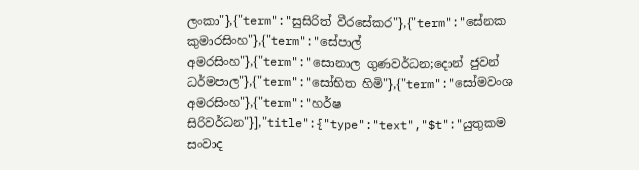ලංකා"},{"term":"සුසිරිත් වීරසේකර"},{"term":"සේනක කුමාරසිංහ"},{"term":"සේපාල් අමරසිංහ"},{"term":"සොනාල ගුණවර්ධන;දොන් ජුවන් ධර්මපාල"},{"term":"සෝභිත හිමි"},{"term":"සෝමවංශ අමරසිංහ"},{"term":"හර්ෂ සිරිවර්ධන"}],"title":{"type":"text","$t":"යුතුකම සංවාද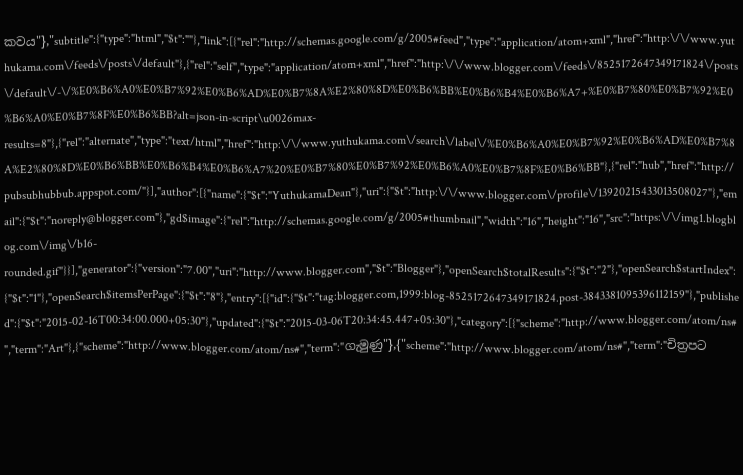කවය"},"subtitle":{"type":"html","$t":""},"link":[{"rel":"http://schemas.google.com/g/2005#feed","type":"application/atom+xml","href":"http:\/\/www.yuthukama.com\/feeds\/posts\/default"},{"rel":"self","type":"application/atom+xml","href":"http:\/\/www.blogger.com\/feeds\/8525172647349171824\/posts\/default\/-\/%E0%B6%A0%E0%B7%92%E0%B6%AD%E0%B7%8A%E2%80%8D%E0%B6%BB%E0%B6%B4%E0%B6%A7+%E0%B7%80%E0%B7%92%E0%B6%A0%E0%B7%8F%E0%B6%BB?alt=json-in-script\u0026max-results=8"},{"rel":"alternate","type":"text/html","href":"http:\/\/www.yuthukama.com\/search\/label\/%E0%B6%A0%E0%B7%92%E0%B6%AD%E0%B7%8A%E2%80%8D%E0%B6%BB%E0%B6%B4%E0%B6%A7%20%E0%B7%80%E0%B7%92%E0%B6%A0%E0%B7%8F%E0%B6%BB"},{"rel":"hub","href":"http://pubsubhubbub.appspot.com/"}],"author":[{"name":{"$t":"YuthukamaDean"},"uri":{"$t":"http:\/\/www.blogger.com\/profile\/13920215433013508027"},"email":{"$t":"noreply@blogger.com"},"gd$image":{"rel":"http://schemas.google.com/g/2005#thumbnail","width":"16","height":"16","src":"https:\/\/img1.blogblog.com\/img\/b16-rounded.gif"}}],"generator":{"version":"7.00","uri":"http://www.blogger.com","$t":"Blogger"},"openSearch$totalResults":{"$t":"2"},"openSearch$startIndex":{"$t":"1"},"openSearch$itemsPerPage":{"$t":"8"},"entry":[{"id":{"$t":"tag:blogger.com,1999:blog-8525172647349171824.post-3843381095396112159"},"published":{"$t":"2015-02-16T00:34:00.000+05:30"},"updated":{"$t":"2015-03-06T20:34:45.447+05:30"},"category":[{"scheme":"http://www.blogger.com/atom/ns#","term":"Art"},{"scheme":"http://www.blogger.com/atom/ns#","term":"ගැමුණු"},{"scheme":"http://www.blogger.com/atom/ns#","term":"චිත්‍රපට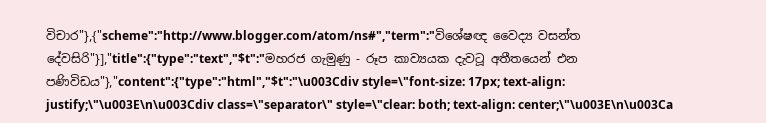විචාර"},{"scheme":"http://www.blogger.com/atom/ns#","term":"විශේෂඥ වෛද්‍ය වසන්ත දේවසිරි"}],"title":{"type":"text","$t":"මහරජ ගැමුණු - රූප කාව්‍යයක දැවටූ අතීතයෙන් එන පණිවිඩය"},"content":{"type":"html","$t":"\u003Cdiv style=\"font-size: 17px; text-align: justify;\"\u003E\n\u003Cdiv class=\"separator\" style=\"clear: both; text-align: center;\"\u003E\n\u003Ca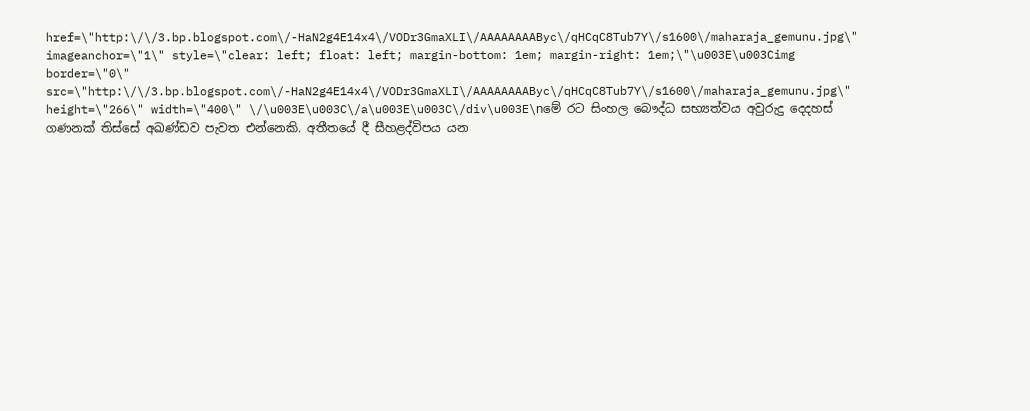href=\"http:\/\/3.bp.blogspot.com\/-HaN2g4E14x4\/VODr3GmaXLI\/AAAAAAAAByc\/qHCqC8Tub7Y\/s1600\/maharaja_gemunu.jpg\" imageanchor=\"1\" style=\"clear: left; float: left; margin-bottom: 1em; margin-right: 1em;\"\u003E\u003Cimg border=\"0\" src=\"http:\/\/3.bp.blogspot.com\/-HaN2g4E14x4\/VODr3GmaXLI\/AAAAAAAAByc\/qHCqC8Tub7Y\/s1600\/maharaja_gemunu.jpg\" height=\"266\" width=\"400\" \/\u003E\u003C\/a\u003E\u003C\/div\u003E\nමේ රට සිංහල බෞද්ධ සභ්‍යත්වය අවුරුදු දෙදහස් ගණනක් තිස්සේ අඛණ්ඩව පැවත එන්නෙකි. අතීතයේ දී සීහළද්විපය යන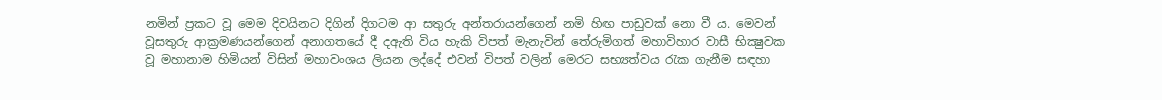නමින් ප්‍රකට වූ මෙම දිවයිනට දිගින් දිගටම ආ සතුරු අන්තරායන්ගෙන් නමි හිඟ පාඩුවක් නො වී ය. මෙවන් වූසතුරු ආක්‍රමණයන්ගෙන් අනාගතයේ දී දඇති විය හැකි විපත් මැනැවින් තේරුමිගත් මහාවිහාර වාසී භික්‍ෂුවක වූ මහානාම හිමියන් විසින් මහාවංශය ලියන ලද්දේ එවන් විපත් වලින් මෙරට සභ්‍යත්වය රැක ගැනීම සඳහා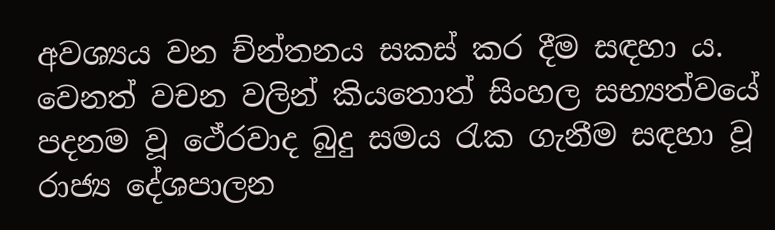අවශ්‍යය වන ච්න්තනය සකස් කර දීම සඳහා ය. වෙනත් වචන වලින් කියතොත් සිංහල සභ්‍යත්වයේ පදනම වූ ථේරවාද බුදු සමය රැක ගැනීම සඳහා වූ රාජ්‍ය දේශපාලන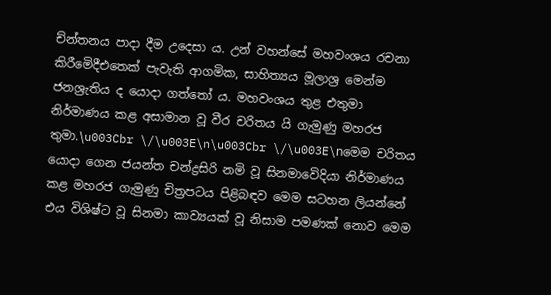ච්න්තනය පාදා දීම උදෙසා ය. උන් වහන්සේ මහවංශය රචනා කිරීමෙිදීඑතෙක් පැවැති ආගමික, සාහිත්‍යය මූලාශ්‍ර මෙන්ම ජනශ්‍රැතිය ද යොදා ගත්තෝ ය. මහවංශය තුළ එතුමා නිර්මාණය කළ අසාමාන වූ වීර චරිතය යි ගැමුණු මහරජ තුමා.\u003Cbr \/\u003E\n\u003Cbr \/\u003E\nමෙම චරිතය යොදා ගෙන ජයන්ත චන්ද්‍රසිරි නමි වූ සිනමාවෙිදියා නිර්මාණය කළ මහරජ ගැමුණු චිත්‍රපටය පිළිබඳව මෙම සටහන ලියන්නේ එය විශිෂ්ට වූ සිනමා කාව්‍යයක් වූ නිසාම පමණක් නොව මෙම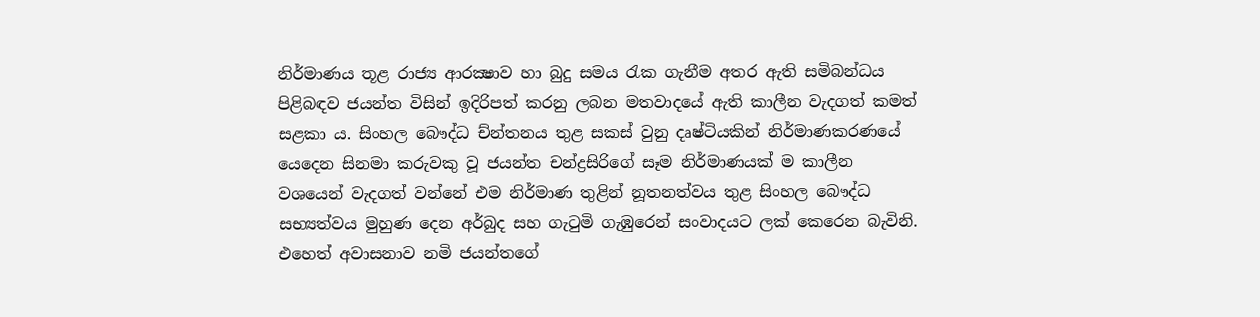නිර්මාණය තූළ රාජ්‍ය ආරක්‍ෂාව හා බුදු සමය රැක ගැනීම අතර ඇති සමිබන්ධය පිළිබඳව ජයන්ත විසින් ඉදිරිපත් කරනු ලබන මතවාදයේ ඇති කාලීන වැදගත් කමත් සළකා ය. සිංහල බෞද්ධ ච්න්තනය තුළ සකස් වුනු දෘෂ්ටියකින් නිර්මාණකරණයේ යෙදෙන සිනමා කරුවකු වූ ජයන්ත චන්ද්‍රසිරිගේ සෑම නිර්මාණයක් ම කාලීන වශයෙන් වැදගත් වන්නේ එම නිර්මාණ තුළින් නූතනත්වය තුළ සිංහල බෞද්ධ සභ්‍යත්වය මුහුණ දෙන අර්බුද සහ ගැටුමි ගැඹුරෙන් සංවාදයට ලක් කෙරෙන බැවිනි. එහෙත් අවාසනාව නමි ජයන්තගේ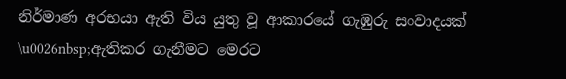නිර්මාණ අරභයා ඇති විය යුතු වූ ආකාරයේ ගැඹුරු සංවාදයක් \u0026nbsp;ඇතිකර ගැනීමට මෙරට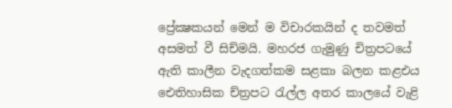ප්‍රේක්‍ෂකයන් මෙන් ම විචාරකයින් ද තවමත් අසමත් වී සිච්මයි. මහරජ ගැමුණු චිත්‍රපටයේ ඇති කාලීන වැදගත්කම සළකා බලන කළඑය ඓතිහාසික ච්ත්‍රපට රැල්ල අතර කාලයේ වැළි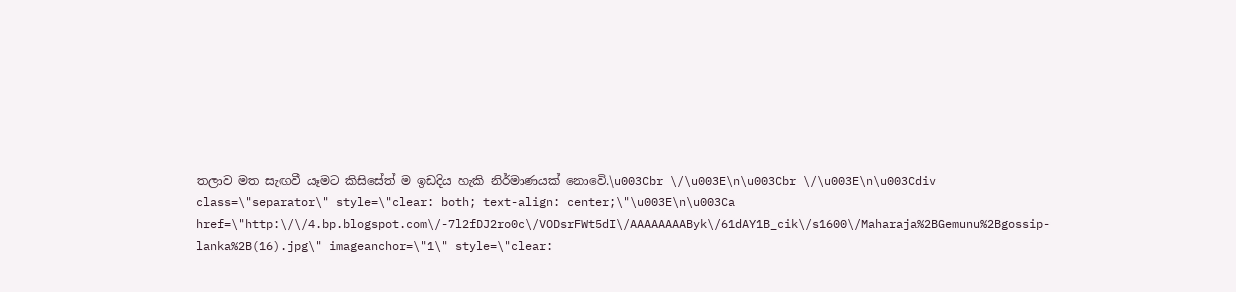තලාව මත සැඟවී යෑමට කිසිසේත් ම ඉඩදිය හැකි නිර්මාණයක් නොවෙි.\u003Cbr \/\u003E\n\u003Cbr \/\u003E\n\u003Cdiv class=\"separator\" style=\"clear: both; text-align: center;\"\u003E\n\u003Ca href=\"http:\/\/4.bp.blogspot.com\/-7l2fDJ2ro0c\/VODsrFWt5dI\/AAAAAAAAByk\/61dAY1B_cik\/s1600\/Maharaja%2BGemunu%2Bgossip-lanka%2B(16).jpg\" imageanchor=\"1\" style=\"clear: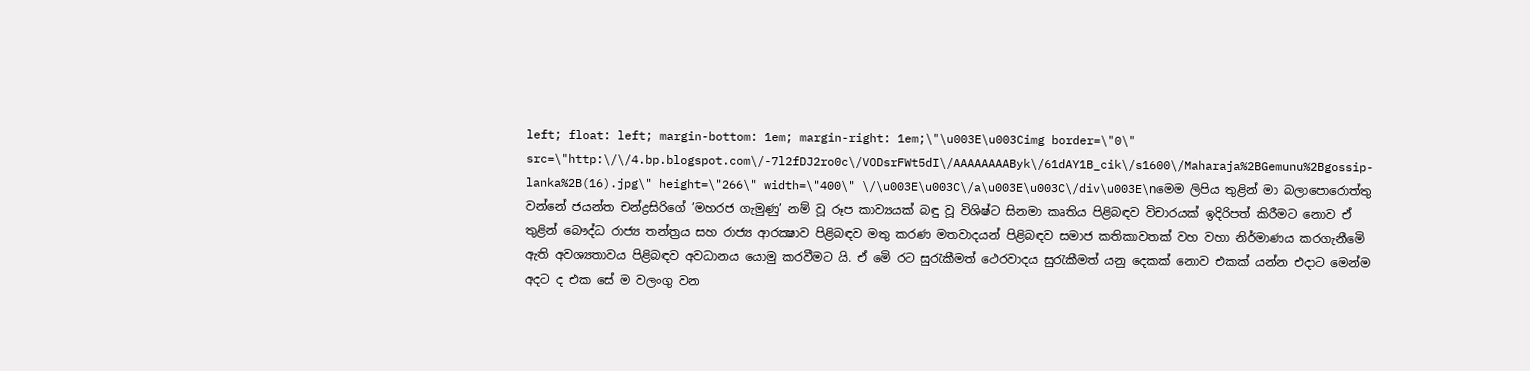left; float: left; margin-bottom: 1em; margin-right: 1em;\"\u003E\u003Cimg border=\"0\" src=\"http:\/\/4.bp.blogspot.com\/-7l2fDJ2ro0c\/VODsrFWt5dI\/AAAAAAAAByk\/61dAY1B_cik\/s1600\/Maharaja%2BGemunu%2Bgossip-lanka%2B(16).jpg\" height=\"266\" width=\"400\" \/\u003E\u003C\/a\u003E\u003C\/div\u003E\nමෙම ලිපිය තුළින් මා බලාපොරොත්තු වන්නේ ජයන්ත චන්ද්‍රසිරිගේ ’මහරජ ගැමුණු’ නම් වූ රූප කාව්‍යයක් බඳු වූ විශිෂ්ට සිනමා කෘතිය පිළිබඳව විචාරයක් ඉදිරිපත් කිරීමට නොව ඒ තුළින් බෞද්ධ රාජ්‍ය තන්ත්‍රය සහ රාජ්‍ය ආරක්‍ෂාව පිළිබඳව මතු කරණ මතවාදයන් පිළිබඳව සමාජ කතිකාවතක් වහ වහා නිර්මාණය කරගැනීමෙි ඇති අවශ්‍යතාවය පිළිබඳව අවධානය යොමු කරවීමට යි. ඒ මෙි රට සුරැකීමත් ථෙරවාදය සුරැකීමත් යනු දෙකක් නොව එකක් යන්න එදාට මෙන්ම අදට ද එක සේ ම වලංගු වන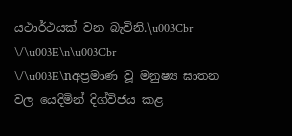යථාර්ථයක් වන බැවිනි.\u003Cbr \/\u003E\n\u003Cbr \/\u003E\nඅප්‍රමාණ වූ මනුෂ්‍ය ඝාතන වල යෙදිමින් දිග්විජය කළ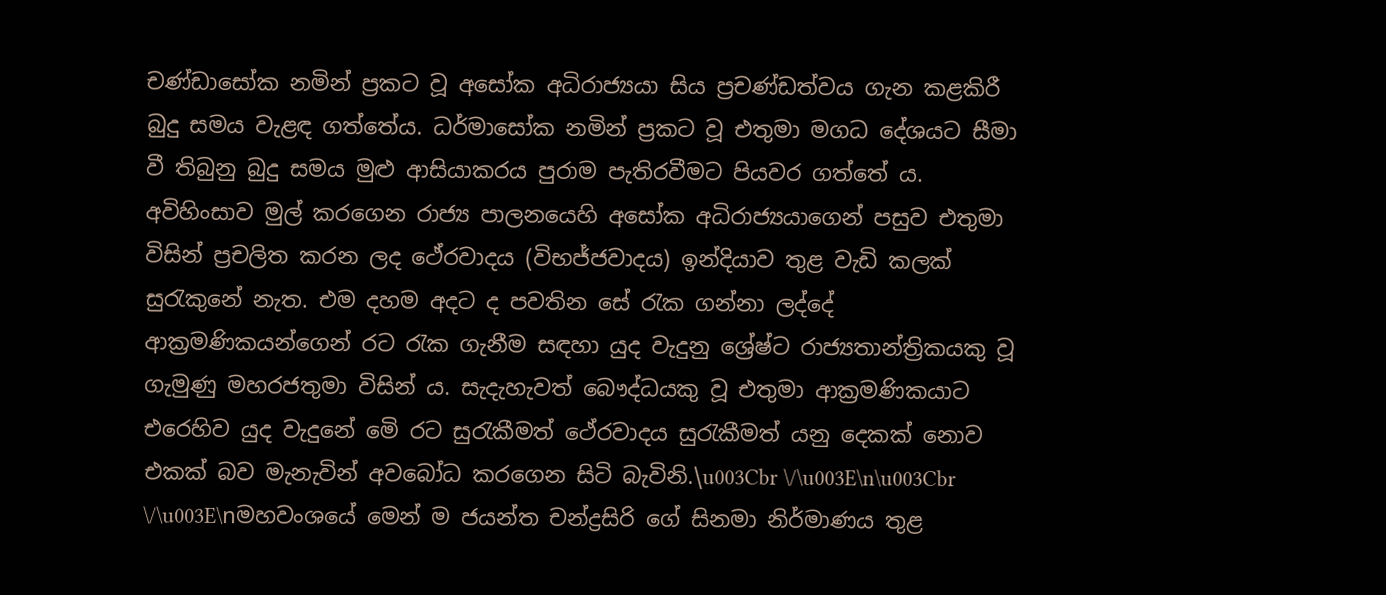චණ්ඩාසෝක නමින් ප්‍රකට වූ අසෝක අධිරාජ්‍යයා සිය ප්‍රචණ්ඩත්වය ගැන කළකිරී බුදු සමය වැළඳ ගත්තේය. ධර්මාසෝක නමින් ප්‍රකට වූ එතුමා මගධ දේශයට සීමා වී තිබුනු බුදු සමය මුළු ආසියාකරය පුරාම පැතිරවීමට පියවර ගත්තේ ය. අවිහිංසාව මුල් කරගෙන රාජ්‍ය පාලනයෙහි අසෝක අධිරාජ්‍යයාගෙන් පසුව එතුමා විසින් ප්‍රචලිත කරන ලද ථේරවාදය (විභජ්ජවාදය) ඉන්දියාව තුළ වැඩි කලක් සුරැකුනේ නැත. එම දහම අදට ද පවතින සේ රැක ගන්නා ලද්දේ ආක්‍රමණිකයන්ගෙන් රට රැක ගැනීම සඳහා යුද වැදුනු ශ්‍රේෂ්ට රාජ්‍යතාන්ත්‍රිකයකු වූ ගැමුණු මහරජතුමා විසින් ය. සැදැහැවත් බෞද්ධයකු වූ එතුමා ආක්‍රමණිකයාට එරෙහිව යුද වැදුනේ මෙි රට සුරැකීමත් ථේරවාදය සුරැකීමත් යනු දෙකක් නොව එකක් බව මැනැවින් අවබෝධ කරගෙන සිටි බැවිනි.\u003Cbr \/\u003E\n\u003Cbr \/\u003E\nමහවංශයේ මෙන් ම ජයන්ත චන්ද්‍රසිරි ගේ සිනමා නිර්මාණය තුළ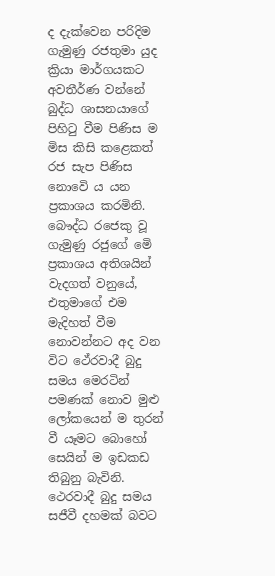ද දැක්වෙන පරිදිම ගැමුණු රජතුමා යුද ක්‍රියා මාර්ගයකට අවතීර්ණ වන්නේ බුද්ධ ශාසනයාගේ පිහිටු වීම පිණිස ම මිස කිසි කළෙකත් රජ සැප පිණිස නොවෙි ය යන ප්‍රකාශය කරමිනි. බෞද්ධ රජෙකු වූ ගැමුණු රජුගේ මෙි ප්‍රකාශය අතිශයින් වැදගත් වනුයේ, එතුමාගේ එම මැදිහත් වීම නොවන්නට අද වන විට ථේරවාදී බුදු සමය මෙරටින් පමණක් නොව මුළු ලෝකයෙන් ම තුරන් වී යෑමට බොහෝ සෙයින් ම ඉඩකඩ තිබුනු බැවිනි. ථෙරවාදී බුදු සමය සජීවී දහමක් බවට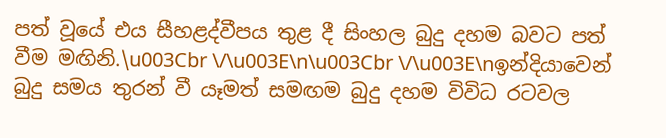පත් වූයේ එය සීහළද්වීපය තුළ දී සිංහල බුදු දහම බවට පත් වීම මඟිනි.\u003Cbr \/\u003E\n\u003Cbr \/\u003E\nඉන්දියාවෙන් බුදු සමය තුරන් වී යෑමත් සමඟම බුදු දහම විවිධ රටවල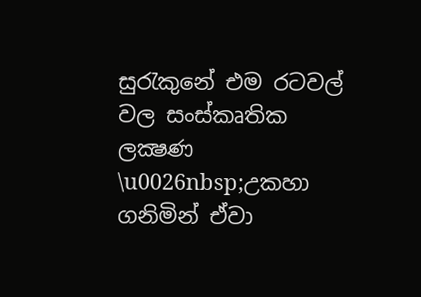සුරැකුනේ එම රටවල් වල සංස්කෘතික ලක්‍ෂණ \u0026nbsp;උකහා ගනිමින් ඒවා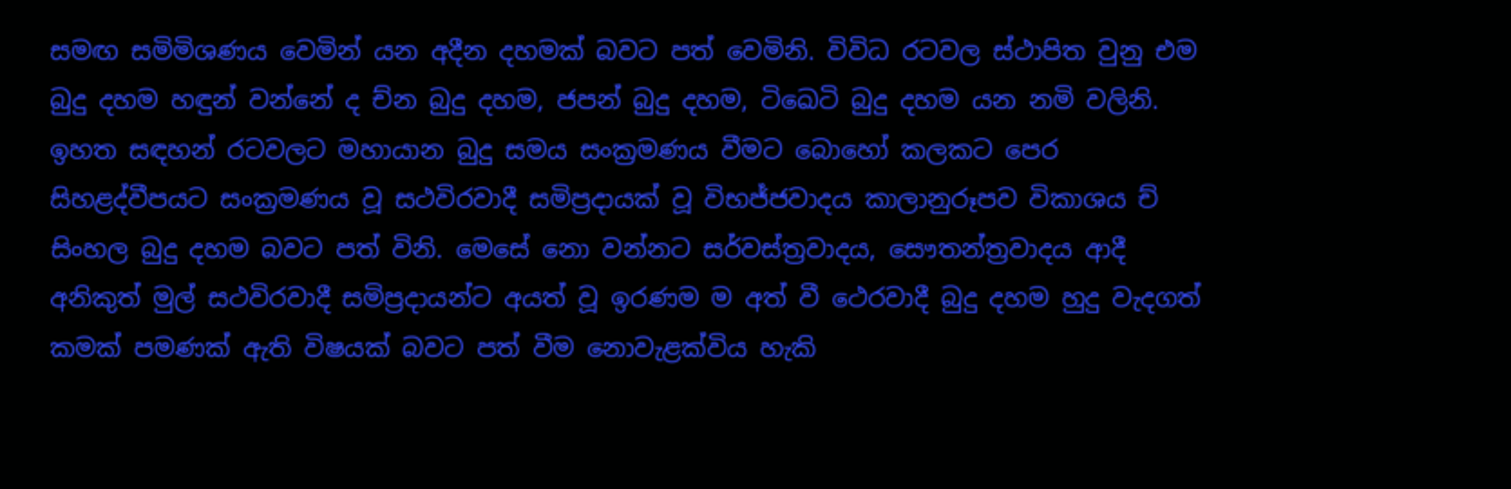සමඟ සමිමිශණය වෙමින් යන අදීන දහමක් බවට පත් වෙමිනි. විවිධ රටවල ස්ථාපිත වුනු එම බුදු දහම හඳුන් වන්නේ ද ච්න බුදු දහම, ජපන් බුදු දහම, ටිඛෙටි බුදු දහම යන නමි වලිනි. ඉහත සඳහන් රටවලට මහායාන බුදු සමය සංක්‍රමණය වීමට බොහෝ කලකට පෙර සිහළද්වීපයට සංක්‍රමණය වූ සථවිරවාදී සමිප්‍රදායක් වූ විභජ්ජවාදය කාලානුරූපව විකාශය ච් සිංහල බුදු දහම බවට පත් විනි. මෙසේ නො වන්නට සර්වස්ත්‍රවාදය, සෞතන්ත්‍රවාදය ආදී අනිකුත් මුල් සථවිරවාදී සමිප්‍රදායන්ට අයත් වූ ඉරණම ම අත් වී ථෙරවාදී බුදු දහම හුදු වැදගත් කමක් පමණක් ඇති විෂයක් බවට පත් වීම නොවැළක්විය හැකි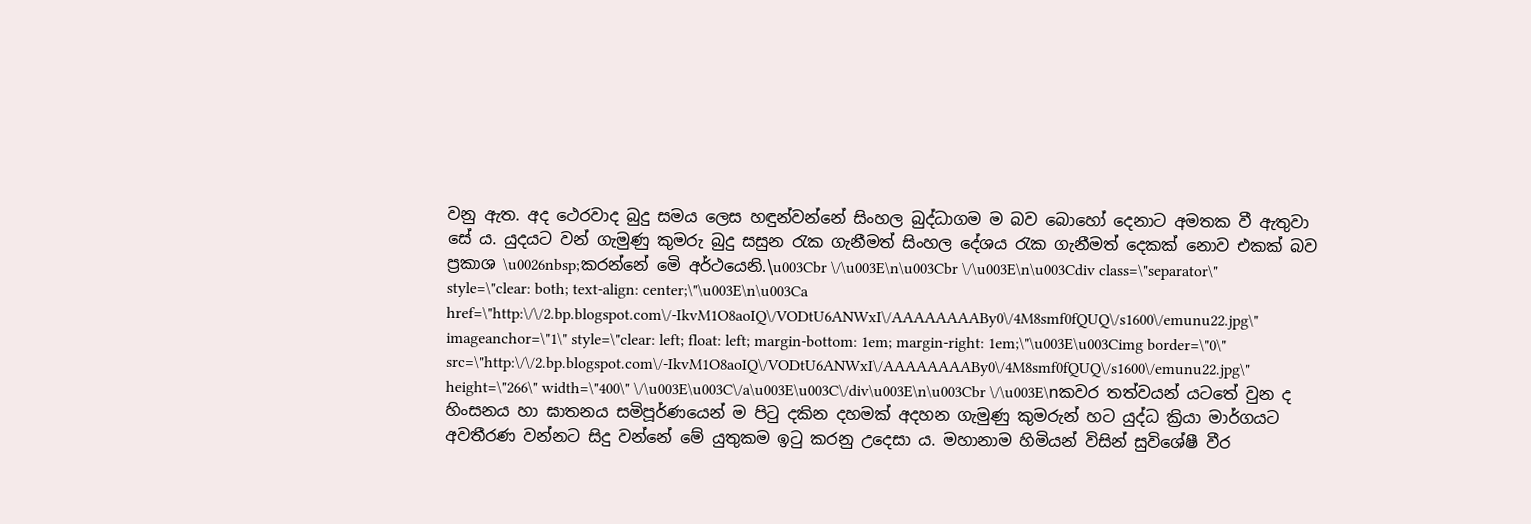වනු ඇත. අද ථෙරවාද බුදු සමය ලෙස හඳුන්වන්නේ සිංහල බුද්ධාගම ම බව බොහෝ දෙනාට අමතක වී ඇතුවා සේ ය. යුදයට වන් ගැමුණු කුමරු බුදු සසුන රැක ගැනීමත් සිංහල දේශය රැක ගැනීමත් දෙකක් නොව එකක් බව ප්‍රකාශ \u0026nbsp;කරන්නේ මෙි අර්ථයෙනි.\u003Cbr \/\u003E\n\u003Cbr \/\u003E\n\u003Cdiv class=\"separator\" style=\"clear: both; text-align: center;\"\u003E\n\u003Ca href=\"http:\/\/2.bp.blogspot.com\/-IkvM1O8aoIQ\/VODtU6ANWxI\/AAAAAAAABy0\/4M8smf0fQUQ\/s1600\/emunu22.jpg\" imageanchor=\"1\" style=\"clear: left; float: left; margin-bottom: 1em; margin-right: 1em;\"\u003E\u003Cimg border=\"0\" src=\"http:\/\/2.bp.blogspot.com\/-IkvM1O8aoIQ\/VODtU6ANWxI\/AAAAAAAABy0\/4M8smf0fQUQ\/s1600\/emunu22.jpg\" height=\"266\" width=\"400\" \/\u003E\u003C\/a\u003E\u003C\/div\u003E\n\u003Cbr \/\u003E\nකවර තත්වයන් යටතේ වුන ද හිංසනය හා ඝාතනය සමිපූර්ණයෙන් ම පිටු දකින දහමක් අදහන ගැමුණු කුමරුන් හට යුද්ධ ක්‍රියා මාර්ගයට අවතීරණ වන්නට සිදු වන්නේ මේ යුතුකම ඉටු කරනු උදෙසා ය. මහානාම හිමියන් විසින් සුවිශේෂී වීර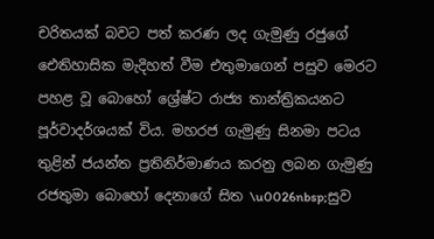චරිතයක් බවට පත් කරණ ලද ගැමුණු රජුගේ ඓතිහාසික මැදිහත් වීම එතුමාගෙන් පසුව මෙරට පහළ වූ බොහෝ ශ්‍රේෂ්ට රාජ්‍ය තාන්ත්‍රිකයනට පූර්වාදර්ශයක් විය. මහරජ ගැමුණු සිනමා පටය තුළින් ජයන්ත ප්‍රතිනිර්මාණය කරනු ලබන ගැමුණු රජතුමා බොහෝ දෙනාගේ සිත \u0026nbsp;සුව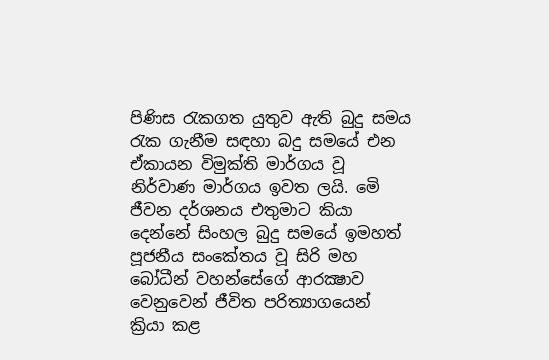පිණිස රැකගත යුතුව ඇති බුදු සමය රැක ගැනීම සඳහා බදු සමයේ එන ඒකායන විමුක්ති මාර්ගය වූ නිර්වාණ මාර්ගය ඉවත ලයි. මෙි ජීවන දර්ශනය එතුමාට කියා දෙන්නේ සිංහල බුදු සමයේ ඉමහත් පූජනීය සංකේතය වූ සිරි මහ බෝධීන් වහන්සේගේ ආරක්‍ෂාව වෙනුවෙන් ජීවිත පරිත්‍යාගයෙන් ක්‍රියා කළ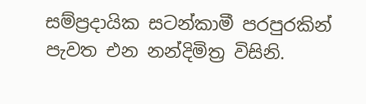සම්ප්‍රදායික සටන්කාමී පරපුරකින් පැවත එන නන්දිමිත්‍ර විසිනි.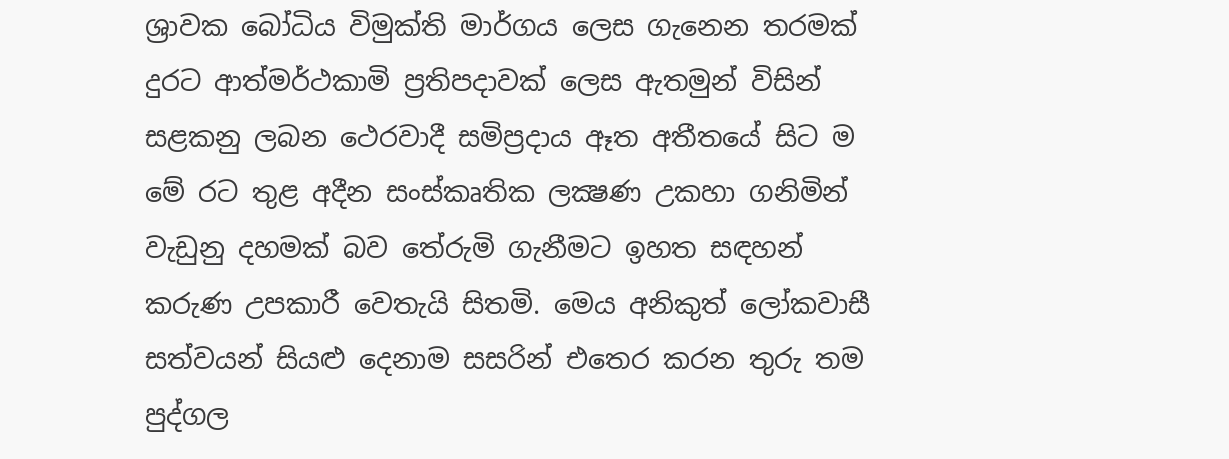ශ්‍රාවක බෝධිය විමුක්ති මාර්ගය ලෙස ගැනෙන තරමක් දුරට ආත්මර්ථකාමි ප්‍රතිපදාවක් ලෙස ඇතමුන් විසින් සළකනු ලබන ථෙරවාදී සමිප්‍රදාය ඈත අතීතයේ සිට ම මේ රට තුළ අදීන සංස්කෘතික ලක්‍ෂණ උකහා ගනිමින් වැඩුනු දහමක් බව තේරුමි ගැනීමට ඉහත සඳහන් කරුණ උපකාරී වෙතැයි සිතමි. මෙය අනිකුත් ලෝකවාසී සත්වයන් සියළු දෙනාම සසරින් එතෙර කරන තුරු තම පුද්ගල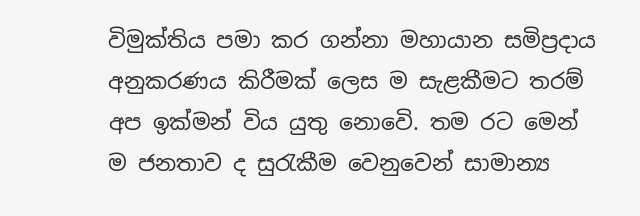විමුක්තිය පමා කර ගන්නා මහායාන සමිප්‍රදාය අනුකරණය කිරීමක් ලෙස ම සැළකීමට තරම් අප ඉක්මන් විය යුතු නොවෙි. තම රට මෙන් ම ජනතාව ද සුරැකීම වෙනුවෙන් සාමාන්‍ය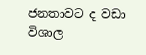ජනතාවට ද වඩා විශාල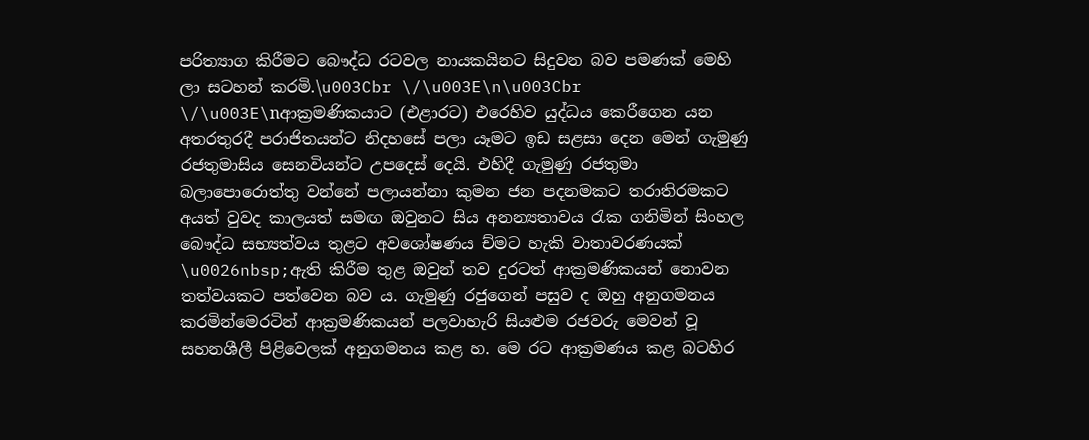පරිත්‍යාග කිරීමට බෞද්ධ රටවල නායකයිනට සිදුවන බව පමණක් මෙහි ලා සටහන් කරමි.\u003Cbr \/\u003E\n\u003Cbr \/\u003E\nආක්‍රමණිකයාට (එළාරට) එරෙහිව යුද්ධය කෙරීගෙන යන අතරතුරදී පරාජිතයන්ට නිදහසේ පලා යෑමට ඉඩ සළසා දෙන මෙන් ගැමුණු රජතුමාසිය සෙනවියන්ට උපදෙස් දෙයි. එහිදී ගැමුණු රජතුමා බලාපොරොත්තු වන්නේ පලායන්නා කුමන ජන පදනමකට තරාතිරමකට අයත් වුවද කාලයත් සමඟ ඔවුනට සිය අනන්‍යතාවය රැක ගනිමින් සිංහල බෞද්ධ සභ්‍යත්වය තුළට අවශෝෂණය ච්මට හැකි වාතාවරණයක් \u0026nbsp;ඇති කිරීම තුළ ඔවුන් තව දුරටත් ආක්‍රමණිකයන් නොවන තත්වයකට පත්වෙන බව ය. ගැමුණු රජුගෙන් පසුව ද ඔහු අනුගමනය කරමින්මෙරටින් ආක්‍රමණිකයන් පලවාහැරි සියළුම රජවරු මෙවන් වූ සහනශීලී පිළිවෙලක් අනුගමනය කළ හ. මෙ රට ආක්‍රමණය කළ බටහිර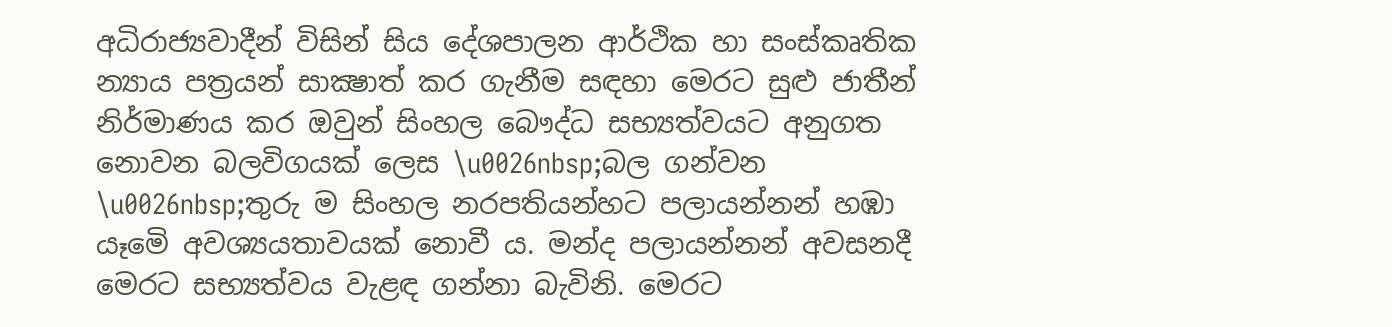අධිරාජ්‍යවාදීන් විසින් සිය දේශපාලන ආර්ථික හා සංස්කෘතික න්‍යාය පත්‍රයන් සාක්‍ෂාත් කර ගැනීම සඳහා මෙරට සුළු ජාතීන් නිර්මාණය කර ඔවුන් සිංහල බෞද්ධ සභ්‍යත්වයට අනුගත නොවන බලවිගයක් ලෙස \u0026nbsp;බල ගන්වන \u0026nbsp;තුරු ම සිංහල නරපතියන්හට පලායන්නන් හඹා යෑමෙි අවශ්‍යයතාවයක් නොවී ය. මන්ද පලායන්නන් අවසනදී මෙරට සභ්‍යත්වය වැළඳ ගන්නා බැවිනි. මෙරට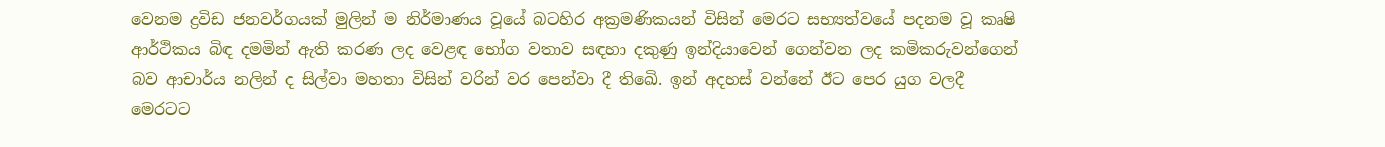වෙනම ද්‍රවිඩ ජනවර්ගයක් මුලින් ම නිර්මාණය වූයේ බටහිර අක්‍රමණිකයන් විසින් මෙරට සභ්‍යත්වයේ පදනම වූ කෘෂි ආර්ථිකය බිඳ දමමින් ඇති කරණ ලද වෙළඳ භෝග වතාව සඳහා දකුණු ඉන්දියාවෙන් ගෙන්වන ලද කමිකරුවන්ගෙන් බව ආචාර්ය නලින් ද සිල්වා මහතා විසින් වරින් වර පෙන්වා දී තිඛෙි. ඉන් අදහස් වන්නේ ඊට පෙර යුග වලදී මෙරටට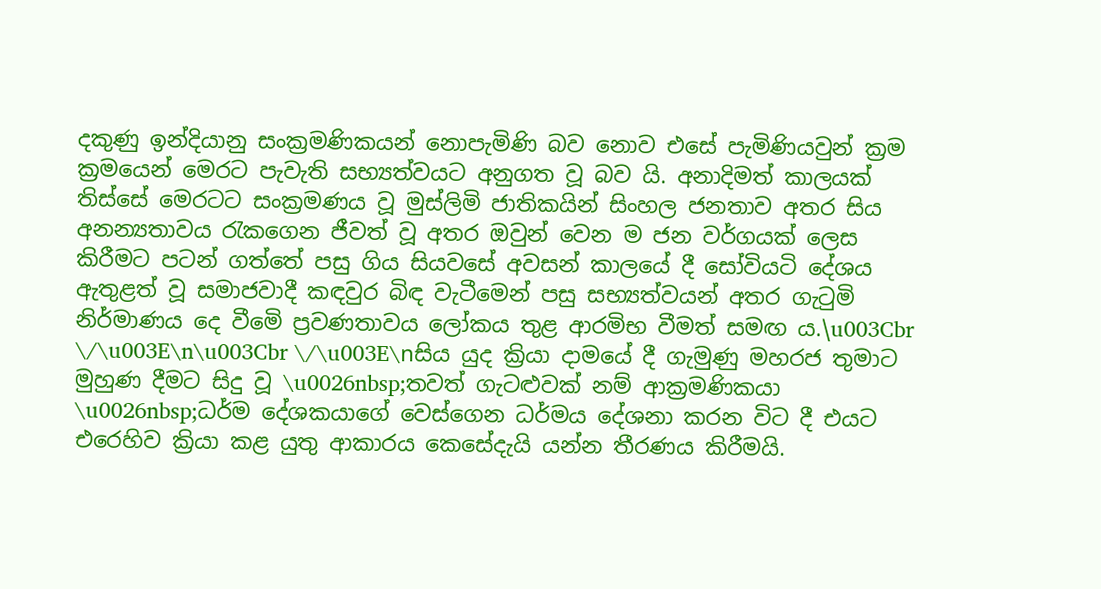දකුණු ඉන්දියානු සංක්‍රමණිකයන් නොපැමිණි බව නොව එසේ පැමිණියවුන් ක්‍රම ක්‍රමයෙන් මෙරට පැවැති සභ්‍යත්වයට අනුගත වූ බව යි. අනාදිමත් කාලයක් තිස්සේ මෙරටට සංක්‍රමණය වූ මුස්ලිමි ජාතිකයින් සිංහල ජනතාව අතර සිය අනන්‍යතාවය රැකගෙන ජීවත් වූ අතර ඔවුන් වෙන ම ජන වර්ගයක් ලෙස කිරීමට පටන් ගත්තේ පසු ගිය සියවසේ අවසන් කාලයේ දී සෝවියටි දේශය ඇතුළත් වූ සමාජවාදී කඳවුර බිඳ වැටීමෙන් පසු සභ්‍යත්වයන් අතර ගැටුමි නිර්මාණය දෙ වීමෙි ප්‍රවණතාවය ලෝකය තුළ ආරමිභ වීමත් සමඟ ය.\u003Cbr \/\u003E\n\u003Cbr \/\u003E\nසිය යුද ක්‍රියා දාමයේ දී ගැමුණු මහරජ තුමාට මුහුණ දීමට සිදු වූ \u0026nbsp;තවත් ගැටළුවක් නම් ආක්‍රමණිකයා \u0026nbsp;ධර්ම දේශකයාගේ වෙස්ගෙන ධර්මය දේශනා කරන විට දී එයට එරෙහිව ක්‍රියා කළ යුතු ආකාරය කෙසේදැයි යන්න තීරණය කිරීමයි.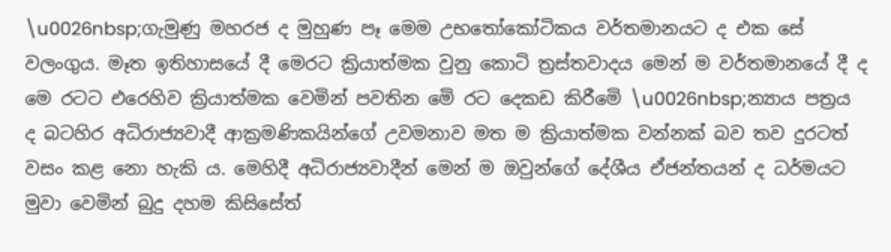\u0026nbsp;ගැමුණු මහරජ ද මුහුණ පෑ මෙම උභතෝකෝටිකය වර්තමානයට ද එක සේ වලංගුය. මෑත ඉතිහාසයේ දී මෙරට ක්‍රියාත්මක වුනු කොටි ත්‍රස්තවාදය මෙන් ම වර්තමානයේ දී ද මෙ රටට එරෙහිව ක්‍රියාත්මක වෙමින් පවතින මෙි රට දෙකඩ කිරීමෙි \u0026nbsp;න්‍යාය පත්‍රය ද බටහිර අධිරාජ්‍යවාදී ආක්‍රමණිකයින්ගේ උවමනාව මත ම ක්‍රියාත්මක වන්නක් බව තව දුරටත් වසං කළ නො හැකි ය. මෙහිදී අධිරාජ්‍යවාදීන් මෙන් ම ඔවුන්ගේ දේශීය ඒජන්තයන් ද ධර්මයට මුවා වෙමින් බුදු දහම කිසිසේත්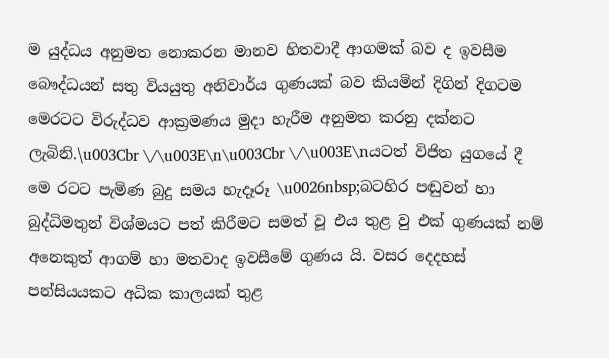ම යුද්ධය අනුමත නොකරන මානව හිතවාදී ආගමක් බව ද ඉවසීම බෞද්ධයන් සතු වියයුතු අනිවාර්ය ගුණයක් බව කියමින් දිගින් දිගටම මෙරටට විරුද්ධව ආක්‍රමණය මුදා හැරීම අනුමත කරනු දක්නට ලැබිනි.\u003Cbr \/\u003E\n\u003Cbr \/\u003E\nයටත් විජිත යුගයේ දී මෙ රටට පැමිණ බුදු සමය හැදෑරූ \u0026nbsp;බටහිර පඬුවන් හා බුද්ධිමතුන් විශ්මයට පත් කිරීමට සමත් වූ එය තුළ වු එක් ගුණයක් නම් අනෙකුත් ආගම් හා මතවාද ඉවසීමේ ගුණය යි. වසර දෙදහස් පන්සියයකට අධික කාලයක් තුළ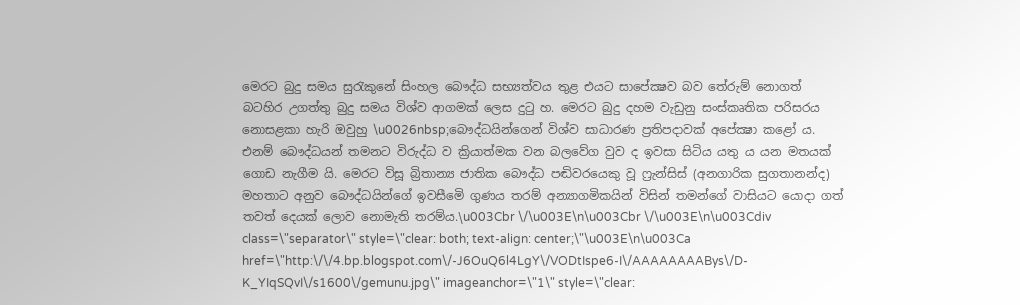මෙරට බුදු සමය සුරැකුනේ සිංහල බෞද්ධ සභ්‍යත්වය තුළ එයට සාපේක්‍ෂව බව තේරුම් නොගත් බටහිර උගත්තු බුදු සමය විශ්ව ආගමක් ලෙස දුටු හ. මෙරට බුදු දහම වැඩුනු සංස්කෘතික පරිසරය නොසළකා හැරි ඔවුහු \u0026nbsp;බෞද්ධයින්ගෙන් විශ්ව සාධාරණ ප්‍රතිපදාවක් අපේක්‍ෂා කළෝ ය. එනම් බෞද්ධයන් තමනට විරුද්ධ ව ක්‍රියාත්මක වන බලවේග වුව ද ඉවසා සිටිය යතු ය යන මතයක් ගොඩ නැගීම යි. මෙරට විසූ බ්‍රිතාන්‍ය ජාතික බෞද්ධ පඬිවරයෙකු වූ ෆ්‍රැන්සිස් (අනගාරික සුගතානන්ද) මහතාට අනුව බෞද්ධයින්ගේ ඉවසීමෙි ගුණය තරම් අන්‍යාගමිකයින් විසින් තමන්ගේ වාසියට යොදා ගත් තවත් දෙයක් ලොව නොමැති තරම්ය.\u003Cbr \/\u003E\n\u003Cbr \/\u003E\n\u003Cdiv class=\"separator\" style=\"clear: both; text-align: center;\"\u003E\n\u003Ca href=\"http:\/\/4.bp.blogspot.com\/-J6OuQ6l4LgY\/VODtIspe6-I\/AAAAAAAABys\/D-K_YIqSQvI\/s1600\/gemunu.jpg\" imageanchor=\"1\" style=\"clear: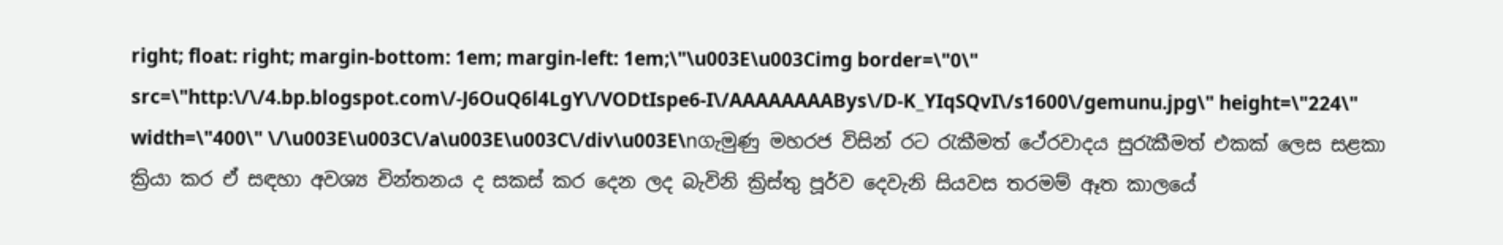right; float: right; margin-bottom: 1em; margin-left: 1em;\"\u003E\u003Cimg border=\"0\" src=\"http:\/\/4.bp.blogspot.com\/-J6OuQ6l4LgY\/VODtIspe6-I\/AAAAAAAABys\/D-K_YIqSQvI\/s1600\/gemunu.jpg\" height=\"224\" width=\"400\" \/\u003E\u003C\/a\u003E\u003C\/div\u003E\nගැමුණු මහරජ විසින් රට රැකීමත් ථේරවාදය සුරැකීමත් එකක් ලෙස සළකා ක්‍රියා කර ඒ සඳහා අවශ්‍ය චින්තනය ද සකස් කර දෙන ලද බැවිනි ක්‍රිස්තු පූර්ව දෙවැනි සියවස තරමම් ඈත කාලයේ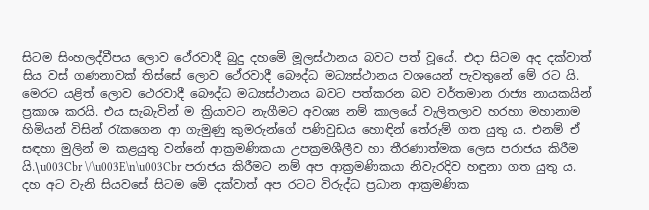සිටම සිංහලද්වීපය ලොව ථේරවාදී බුදු දහමෙි මූලස්ථානය බවට පත් වූයේ. එදා සිටම අද දක්වාත් සිය වස් ගණනාවක් තිස්සේ ලොව ථේරවාදී බෞද්ධ මධ්‍යස්ථානය වශයෙන් පැවතුනේ මේ රට යි. මෙරට යළිත් ලොව ථෙරවාදී බෞද්ධ මධ්‍යස්ථානය බවට පත්කරන බව වර්තමාන රාජ්‍ය නායකයින් ප්‍රකාශ කරයි. එය සැබැවින් ම ක්‍රියාවට නැගීමට අවශ්‍ය නම් කාලයේ වැලිතලාව හරහා මහානාම හිමියන් විසින් රැකගෙන ආ ගැමුණු කුමරුන්ගේ පණිවුඩය හොඳින් තේරුම් ගත යුතු ය. එනම් ඒ සඳහා මුලින් ම කළයුතු වන්නේ ආක්‍රමණිකයා උපක්‍රමශීලීව හා තීරණාත්මක ලෙස පරාජය කිරීම යි.\u003Cbr \/\u003E\n\u003Cbr පරාජය කිරීමට නම් අප ආක්‍රමණිකයා නිවැරදිව හඳුනා ගත යුතු ය. දහ අට වැනි සියවසේ සිටම මෙි දක්වාත් අප රටට විරුද්ධ ප්‍රධාන ආක්‍රමණික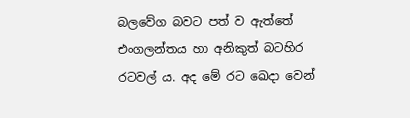බලවේග බවට පත් ව ඇත්තේ එංගලන්තය හා අනිකුත් බටහිර රටවල් ය. අද මේ රට ඛෙදා වෙන්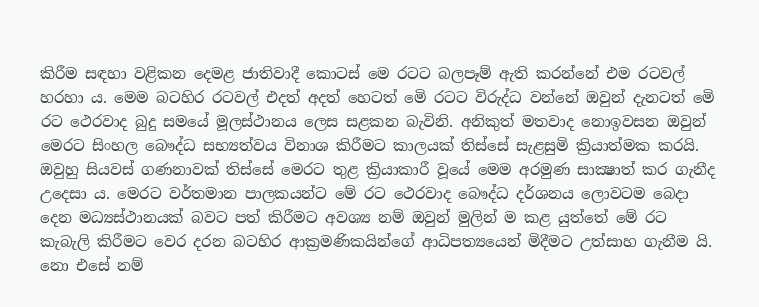කිරීම සඳහා වළිකන දෙමළ ජාතිවාදී කොටස් මෙ රටට බලපෑම් ඇති කරන්නේ එම රටවල් හරහා ය. මෙම බටහිර රටවල් එදත් අදත් හෙටත් මෙි රටට විරුද්ධ වන්නේ ඔවුන් දැනටත් මෙි රට ථෙරවාද බුදු සමයේ මූලස්ථානය ලෙස සළකන බැවිනි. අනිකුත් මතවාද නොඉවසන ඔවුන් මෙරට සිංහල බෞද්ධ සභ්‍යත්වය විනාශ කිරීමට කාලයක් තිස්සේ සැළසුමි ක්‍රියාත්මක කරයි. ඔවුහු සියවස් ගණනාවක් තිස්සේ මෙරට තුළ ක්‍රියාකාරී වූයේ මෙම අරමුණ සාක්‍ෂාත් කර ගැනීද උදෙසා ය. මෙරට වර්තමාන පාලකයන්ට මේ රට ථෙරවාද බෞද්ධ දර්ශනය ලොවටම බෙදා දෙන මධ්‍යස්ථානයක් බවට පත් කිරීමට අවශ්‍ය නම් ඔවුන් මුලින් ම කළ යුත්තේ මේ රට කැබැලි කිරීමට වෙර දරන බටහිර ආක්‍රමණිකයින්ගේ ආධිපත්‍යයෙන් මිදීමට උත්සාහ ගැනීම යි. නො එසේ නම්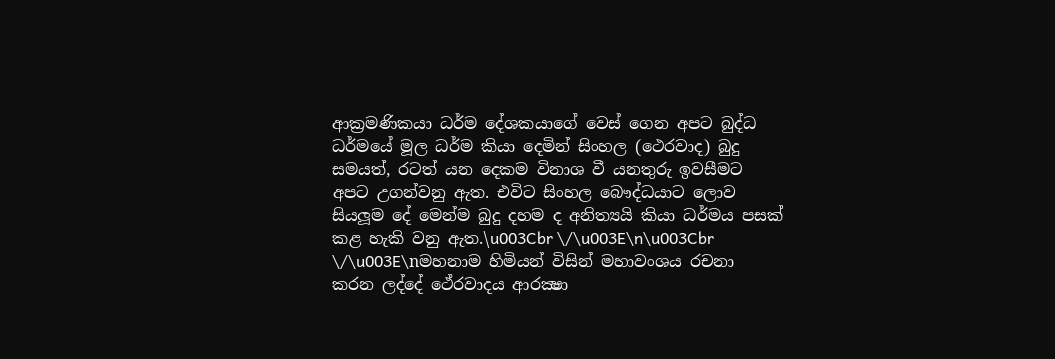ආක්‍රමණිකයා ධර්ම දේශකයාගේ වෙස් ගෙන අපට බුද්ධ ධර්මයේ මූල ධර්ම කියා දෙමින් සිංහල (ථෙරවාද) බුදු සමයත්, රටත් යන දෙකම විනාශ වී යනතුරු ඉවසීමට අපට උගන්වනු ඇත. එවිට සිංහල බෞද්ධයාට ලොව සියලූම දේ මෙන්ම බුදු දහම ද අනිත්‍යයි කියා ධර්මය පසක් කළ හැකි වනු ඇත.\u003Cbr \/\u003E\n\u003Cbr \/\u003E\nමහනාම හිමියන් විසින් මහාවංශය රචනා කරන ලද්දේ ථේරවාදය ආරක්‍ෂා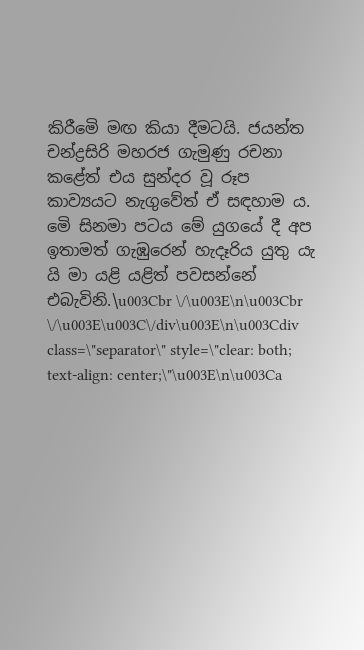කිරීමෙි මඟ කියා දීමටයි. ජයන්ත චන්ද්‍රසිරි මහරජ ගැමුණු රචනා කළේත් එය සුන්දර වූ රූප කාව්‍යයට නැගුවේත් ඒ සඳහාම ය. මෙි සිනමා පටය මේ යුගයේ දී අප ඉතාමත් ගැඹුරෙන් හැදෑරිය යුතු යැ යි මා යළි යළිත් පවසන්නේ එබැවිනි.\u003Cbr \/\u003E\n\u003Cbr \/\u003E\u003C\/div\u003E\n\u003Cdiv class=\"separator\" style=\"clear: both; text-align: center;\"\u003E\n\u003Ca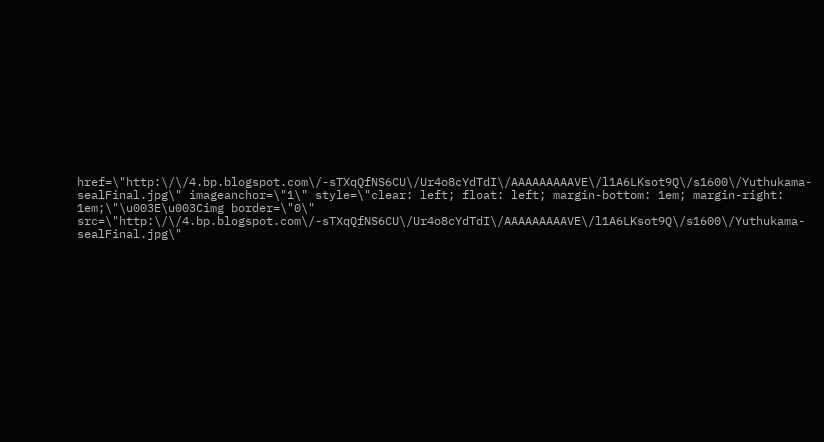href=\"http:\/\/4.bp.blogspot.com\/-sTXqQfNS6CU\/Ur4o8cYdTdI\/AAAAAAAAAVE\/l1A6LKsot9Q\/s1600\/Yuthukama-sealFinal.jpg\" imageanchor=\"1\" style=\"clear: left; float: left; margin-bottom: 1em; margin-right: 1em;\"\u003E\u003Cimg border=\"0\" src=\"http:\/\/4.bp.blogspot.com\/-sTXqQfNS6CU\/Ur4o8cYdTdI\/AAAAAAAAAVE\/l1A6LKsot9Q\/s1600\/Yuthukama-sealFinal.jpg\"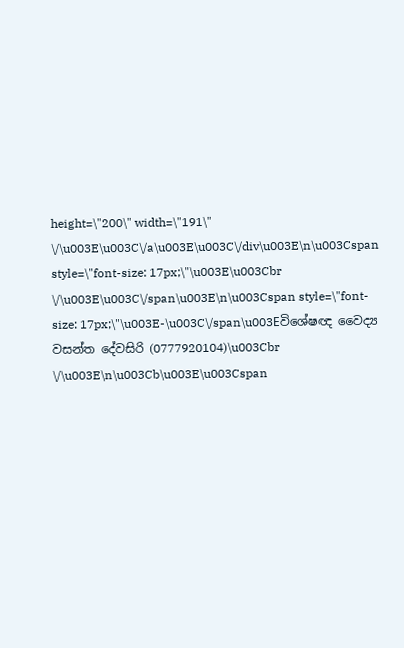height=\"200\" width=\"191\" \/\u003E\u003C\/a\u003E\u003C\/div\u003E\n\u003Cspan style=\"font-size: 17px;\"\u003E\u003Cbr \/\u003E\u003C\/span\u003E\n\u003Cspan style=\"font-size: 17px;\"\u003E-\u003C\/span\u003Eවිශේෂඥ වෛද්‍ය වසන්ත දේවසිරි (0777920104)\u003Cbr \/\u003E\n\u003Cb\u003E\u003Cspan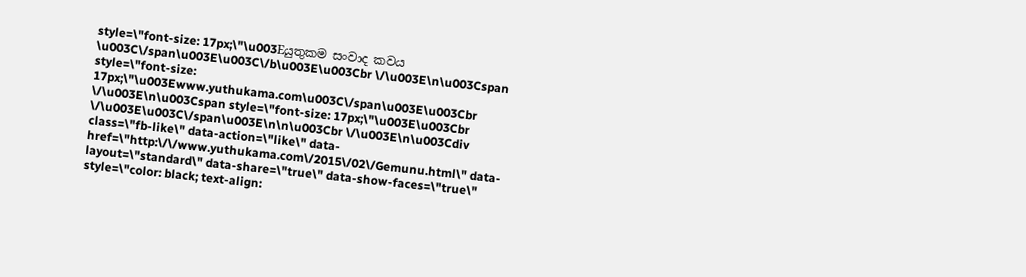style=\"font-size: 17px;\"\u003Eයුතුකම සංවාද කවය \u003C\/span\u003E\u003C\/b\u003E\u003Cbr \/\u003E\n\u003Cspan style=\"font-size: 17px;\"\u003Ewww.yuthukama.com\u003C\/span\u003E\u003Cbr \/\u003E\n\u003Cspan style=\"font-size: 17px;\"\u003E\u003Cbr \/\u003E\u003C\/span\u003E\n\n\u003Cbr \/\u003E\n\u003Cdiv class=\"fb-like\" data-action=\"like\" data-href=\"http:\/\/www.yuthukama.com\/2015\/02\/Gemunu.html\" data-layout=\"standard\" data-share=\"true\" data-show-faces=\"true\" style=\"color: black; text-align: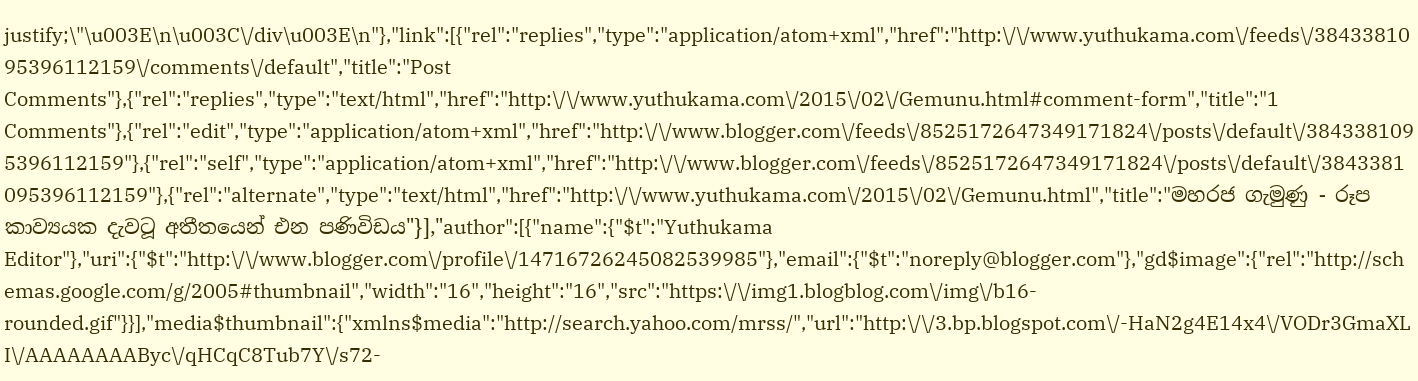justify;\"\u003E\n\u003C\/div\u003E\n"},"link":[{"rel":"replies","type":"application/atom+xml","href":"http:\/\/www.yuthukama.com\/feeds\/3843381095396112159\/comments\/default","title":"Post Comments"},{"rel":"replies","type":"text/html","href":"http:\/\/www.yuthukama.com\/2015\/02\/Gemunu.html#comment-form","title":"1 Comments"},{"rel":"edit","type":"application/atom+xml","href":"http:\/\/www.blogger.com\/feeds\/8525172647349171824\/posts\/default\/3843381095396112159"},{"rel":"self","type":"application/atom+xml","href":"http:\/\/www.blogger.com\/feeds\/8525172647349171824\/posts\/default\/3843381095396112159"},{"rel":"alternate","type":"text/html","href":"http:\/\/www.yuthukama.com\/2015\/02\/Gemunu.html","title":"මහරජ ගැමුණු - රූප කාව්‍යයක දැවටූ අතීතයෙන් එන පණිවිඩය"}],"author":[{"name":{"$t":"Yuthukama Editor"},"uri":{"$t":"http:\/\/www.blogger.com\/profile\/14716726245082539985"},"email":{"$t":"noreply@blogger.com"},"gd$image":{"rel":"http://schemas.google.com/g/2005#thumbnail","width":"16","height":"16","src":"https:\/\/img1.blogblog.com\/img\/b16-rounded.gif"}}],"media$thumbnail":{"xmlns$media":"http://search.yahoo.com/mrss/","url":"http:\/\/3.bp.blogspot.com\/-HaN2g4E14x4\/VODr3GmaXLI\/AAAAAAAAByc\/qHCqC8Tub7Y\/s72-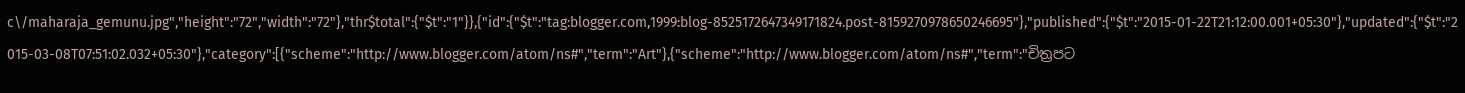c\/maharaja_gemunu.jpg","height":"72","width":"72"},"thr$total":{"$t":"1"}},{"id":{"$t":"tag:blogger.com,1999:blog-8525172647349171824.post-8159270978650246695"},"published":{"$t":"2015-01-22T21:12:00.001+05:30"},"updated":{"$t":"2015-03-08T07:51:02.032+05:30"},"category":[{"scheme":"http://www.blogger.com/atom/ns#","term":"Art"},{"scheme":"http://www.blogger.com/atom/ns#","term":"චිත්‍රපට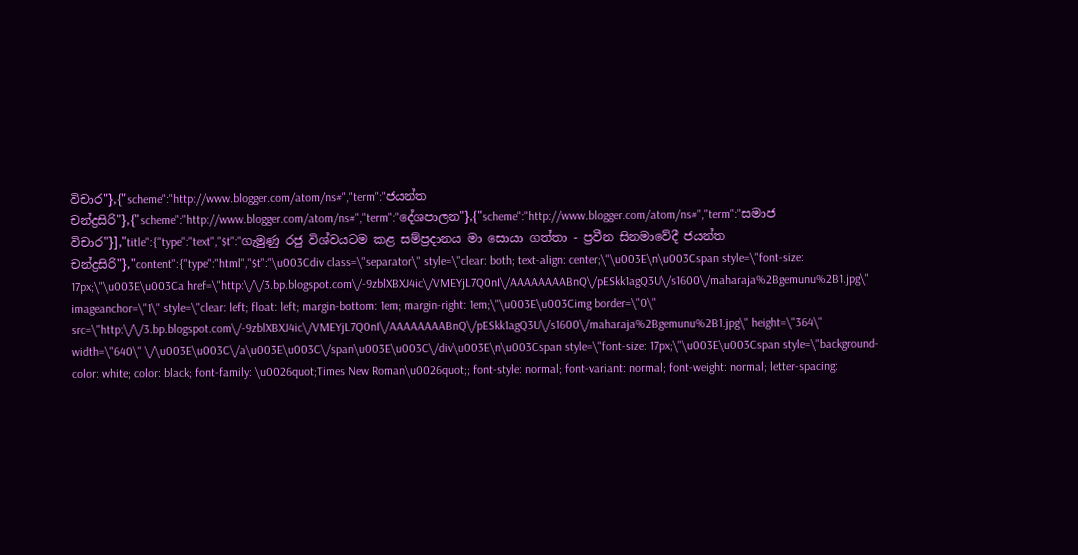විචාර"},{"scheme":"http://www.blogger.com/atom/ns#","term":"ජයන්ත චන්ද්‍රසිරි"},{"scheme":"http://www.blogger.com/atom/ns#","term":"දේශපාලන"},{"scheme":"http://www.blogger.com/atom/ns#","term":"සමාජ විචාර"}],"title":{"type":"text","$t":"ගැමුණු රජු විශ්වයටම කළ සම්ප්‍රදානය මා සොයා ගත්තා - ප්‍රවීන සිනමාවේදී ජයන්ත චන්ද්‍රසිරි"},"content":{"type":"html","$t":"\u003Cdiv class=\"separator\" style=\"clear: both; text-align: center;\"\u003E\n\u003Cspan style=\"font-size: 17px;\"\u003E\u003Ca href=\"http:\/\/3.bp.blogspot.com\/-9zblXBXJ4ic\/VMEYjL7Q0nI\/AAAAAAAABnQ\/pESkk1agQ3U\/s1600\/maharaja%2Bgemunu%2B1.jpg\" imageanchor=\"1\" style=\"clear: left; float: left; margin-bottom: 1em; margin-right: 1em;\"\u003E\u003Cimg border=\"0\" src=\"http:\/\/3.bp.blogspot.com\/-9zblXBXJ4ic\/VMEYjL7Q0nI\/AAAAAAAABnQ\/pESkk1agQ3U\/s1600\/maharaja%2Bgemunu%2B1.jpg\" height=\"364\" width=\"640\" \/\u003E\u003C\/a\u003E\u003C\/span\u003E\u003C\/div\u003E\n\u003Cspan style=\"font-size: 17px;\"\u003E\u003Cspan style=\"background-color: white; color: black; font-family: \u0026quot;Times New Roman\u0026quot;; font-style: normal; font-variant: normal; font-weight: normal; letter-spacing: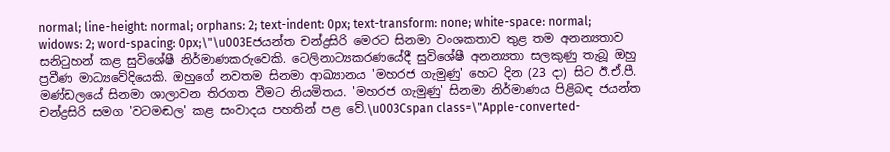normal; line-height: normal; orphans: 2; text-indent: 0px; text-transform: none; white-space: normal; widows: 2; word-spacing: 0px;\"\u003Eජයන්ත චන්ද්‍රසිරි මෙරට සිනමා වංශකතාව තුළ තම අනන්‍යතාව සනිටුහන් කළ සුවිශේෂී නිර්මාණකරුවෙකි. ටෙලිනාට්‍යකරණයේදී සුවිශේෂී අනන්‍යතා සලකුණු තැබූ ඔහු ප්‍රවීණ මාධ්‍යවේදියෙකි. ඔහුගේ නවතම සිනමා ආඛ්‍යානය 'මහරජ ගැමුණු' හෙට දින (23 දා) සිට ඊ.ඒ.පී. මණ්‌ඩලයේ සිනමා ශාලාවන තිරගත වීමට නියමිතය. 'මහරජ ගැමුණු' සිනමා නිර්මාණය පිළිබඳ ජයන්ත චන්ද්‍රසිරි සමග 'වටමඬල' කළ සංවාදය පහතින් පළ වේ.\u003Cspan class=\"Apple-converted-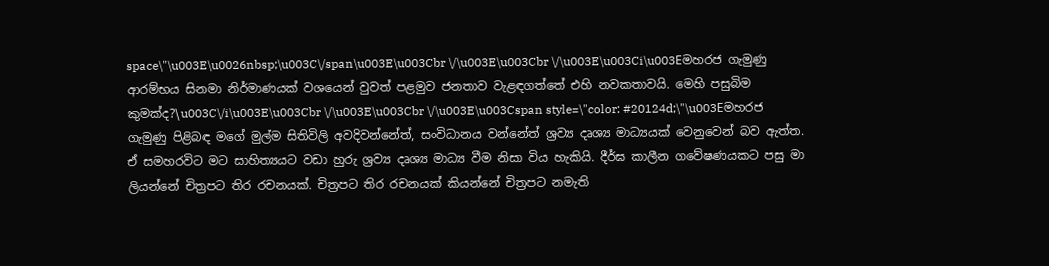space\"\u003E\u0026nbsp;\u003C\/span\u003E\u003Cbr \/\u003E\u003Cbr \/\u003E\u003Ci\u003Eමහරජ ගැමුණු ආරම්භය සිනමා නිර්මාණයක්‌ වශයෙන් වුවත් පළමුව ජනතාව වැළඳගත්තේ එහි නවකතාවයි. මෙහි පසුබිම කුමක්‌ද?\u003C\/i\u003E\u003Cbr \/\u003E\u003Cbr \/\u003E\u003Cspan style=\"color: #20124d;\"\u003Eමහරජ ගැමුණු පිළිබඳ මගේ මුල්ම සිතිවිලි අවදිවන්නේත්, සංවිධානය වන්නේත් ශ්‍රව්‍ය දෘශ්‍ය මාධ්‍යයක්‌ වෙනුවෙන් බව ඇත්ත. ඒ සමහරවිට මට සාහිත්‍යයට වඩා හුරු ශ්‍රව්‍ය දෘශ්‍ය මාධ්‍ය වීම නිසා විය හැකියි. දීර්ඝ කාලීන ගවේෂණයකට පසු මා ලියන්නේ චිත්‍රපට තිර රචනයක්‌. චිත්‍රපට තිර රචනයක්‌ කියන්නේ චිත්‍රපට නමැති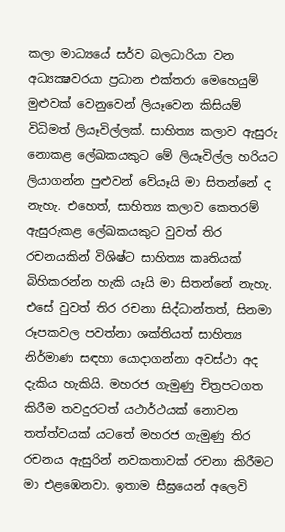කලා මාධ්‍යයේ සර්ව බලධාරියා වන අධ්‍යක්‍ෂවරයා ප්‍රධාන එක්‌තරා මෙහෙයුම් මුළුවක්‌ වෙනුවෙන් ලියෑවෙන කිසියම් විධිමත් ලියෑවිල්ලක්‌. සාහිත්‍ය කලාව ඇසුරු නොකළ ලේඛකයකුට මේ ලියෑවිල්ල හරියට ලියාගන්න පුළුවන් වේයෑයි මා සිතන්නේ ද නැහැ. එහෙත්, සාහිත්‍ය කලාව කෙතරම් ඇසුරුකළ ලේඛකයකුට වුවත් තිර රචනයකින් විශිෂ්ට සාහිත්‍ය කෘතියක්‌ බිහිකරන්න හැකි යෑයි මා සිතන්නේ නැහැ. එසේ වුවත් තිර රචනා සිද්ධාන්තත්, සිනමා රූපකවල පවත්නා ශක්‌තියත් සාහිත්‍ය නිර්මාණ සඳහා යොදාගන්නා අවස්‌ථා අද දැකිය හැකියි. මහරජ ගැමුණු චිත්‍රපටගත කිරීම තවදුරටත් යථාර්ථයක්‌ නොවන තත්ත්වයක්‌ යටතේ මහරජ ගැමුණු තිර රචනය ඇසුරින් නවකතාවක්‌ රචනා කිරීමට මා එළඹෙනවා. ඉතාම සීඝ්‍රයෙන් අලෙවි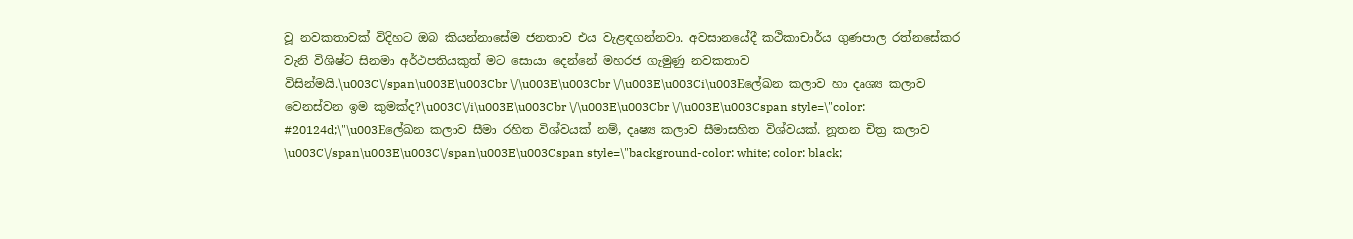වූ නවකතාවක්‌ විදිහට ඔබ කියන්නාසේම ජනතාව එය වැළඳගන්නවා. අවසානයේදී කථිකාචාර්ය ගුණපාල රත්නසේකර වැනි විශිෂ්ට සිනමා අර්ථපතියකුත් මට සොයා දෙන්නේ මහරජ ගැමුණු නවකතාව විසින්මයි.\u003C\/span\u003E\u003Cbr \/\u003E\u003Cbr \/\u003E\u003Ci\u003Eලේඛන කලාව හා දෘශ්‍ය කලාව වෙනස්‌වන ඉම කුමක්‌ද?\u003C\/i\u003E\u003Cbr \/\u003E\u003Cbr \/\u003E\u003Cspan style=\"color: #20124d;\"\u003Eලේඛන කලාව සීමා රහිත විශ්වයක්‌ නම්, දෘෂ්‍ය කලාව සීමාසහිත විශ්වයක්‌. නූතන චිත්‍ර කලාව \u003C\/span\u003E\u003C\/span\u003E\u003Cspan style=\"background-color: white; color: black;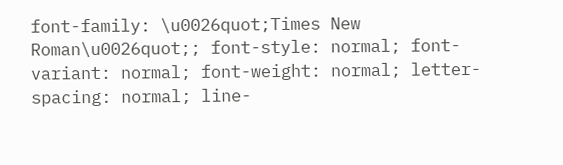font-family: \u0026quot;Times New Roman\u0026quot;; font-style: normal; font-variant: normal; font-weight: normal; letter-spacing: normal; line-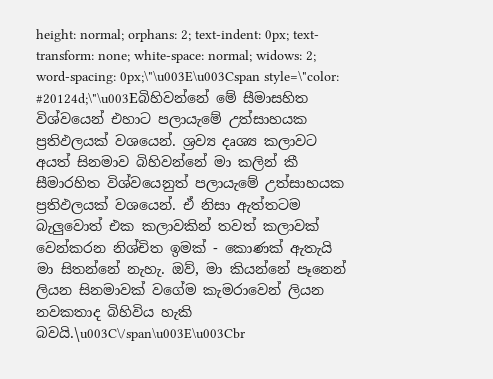height: normal; orphans: 2; text-indent: 0px; text-transform: none; white-space: normal; widows: 2; word-spacing: 0px;\"\u003E\u003Cspan style=\"color: #20124d;\"\u003Eබිහිවන්නේ මේ සීමාසහිත විශ්වයෙන් එහාට පලායැමේ උත්සාහයක ප්‍රතිඵලයක්‌ වශයෙන්. ශ්‍රව්‍ය දෘශ්‍ය කලාවට අයත් සිනමාව බිහිවන්නේ මා කලින් කී සීමාරහිත විශ්වයෙනුත් පලායැමේ උත්සාහයක ප්‍රතිඵලයක්‌ වශයෙන්. ඒ නිසා ඇත්තටම බැලුවොත් එක කලාවකින් තවත් කලාවක්‌ වෙන්කරන නිශ්චිත ඉමක්‌ - කොණක්‌ ඇතැයි මා සිතන්නේ නැහැ. ඔව්, මා කියන්නේ පෑනෙන් ලියන සිනමාවක්‌ වගේම කැමරාවෙන් ලියන නවකතාද බිහිවිය හැකි බවයි.\u003C\/span\u003E\u003Cbr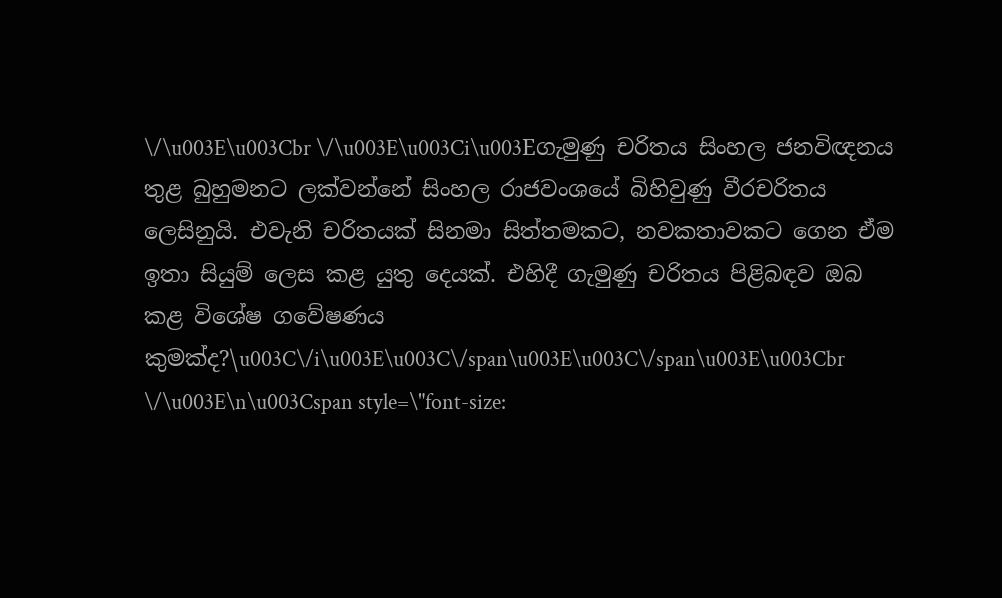\/\u003E\u003Cbr \/\u003E\u003Ci\u003Eගැමුණු චරිතය සිංහල ජනවිඥනය තුළ බුහුමනට ලක්‌වන්නේ සිංහල රාජවංශයේ බිහිවුණු වීරචරිතය ලෙසිනුයි. එවැනි චරිතයක්‌ සිනමා සිත්තමකට, නවකතාවකට ගෙන ඒම ඉතා සියුම් ලෙස කළ යුතු දෙයක්‌. එහිදී ගැමුණු චරිතය පිළිබඳව ඔබ කළ විශේෂ ගවේෂණය කුමක්‌ද?\u003C\/i\u003E\u003C\/span\u003E\u003C\/span\u003E\u003Cbr \/\u003E\n\u003Cspan style=\"font-size: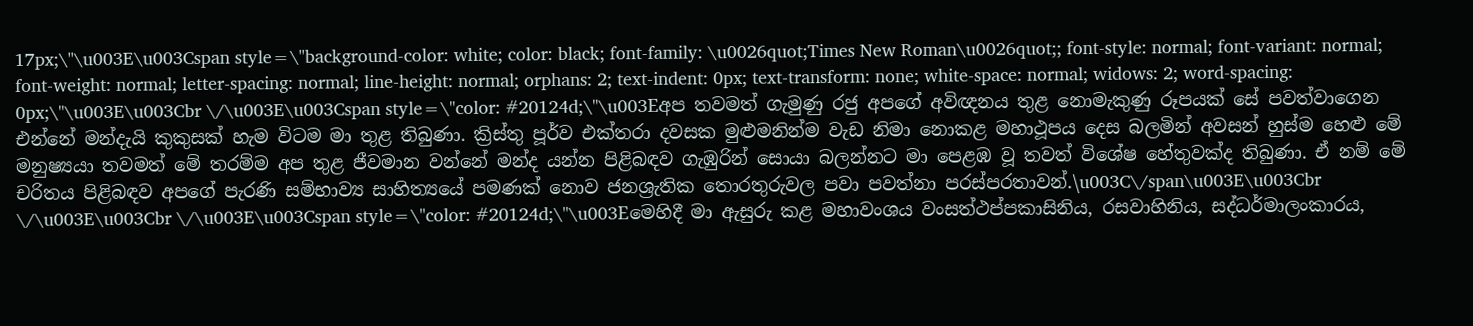17px;\"\u003E\u003Cspan style=\"background-color: white; color: black; font-family: \u0026quot;Times New Roman\u0026quot;; font-style: normal; font-variant: normal; font-weight: normal; letter-spacing: normal; line-height: normal; orphans: 2; text-indent: 0px; text-transform: none; white-space: normal; widows: 2; word-spacing: 0px;\"\u003E\u003Cbr \/\u003E\u003Cspan style=\"color: #20124d;\"\u003Eඅප තවමත් ගැමුණු රජු අපගේ අවිඥනය තුළ නොමැකුණු රූපයක්‌ සේ පවත්වාගෙන එන්නේ මන්දැයි කුකුසක්‌ හැම විටම මා තුළ තිබුණා. ක්‍රිස්‌තු පූර්ව එක්‌තරා දවසක මුළුමනින්ම වැඩ නිමා නොකළ මහාථූපය දෙස බලමින් අවසන් හුස්‌ම හෙළු මේ මනුෂ්‍යයා තවමත් මේ තරම්ම අප තුළ ජීවමාන වන්නේ මන්ද යන්න පිළිබඳව ගැඹුරින් සොයා බලන්නට මා පෙළඹ වූ තවත් විශේෂ හේතුවක්‌ද තිබුණා. ඒ නම් මේ චරිතය පිළිබඳව අපගේ පැරණි සම්භාව්‍ය සාහිත්‍යයේ පමණක්‌ නොව ජනශ්‍රැතික තොරතුරුවල පවා පවත්නා පරස්‌පරතාවන්.\u003C\/span\u003E\u003Cbr \/\u003E\u003Cbr \/\u003E\u003Cspan style=\"color: #20124d;\"\u003Eමෙහිදී මා ඇසුරු කළ මහාවංශය වංසත්ථප්පකාසිනිය, රසවාහිනිය, සද්ධර්මාලංකාරය,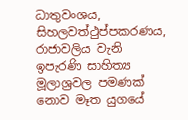ධාතුවංශය, සිහලවත්ථුප්පකරණය, රාජාවලිය වැනි ඉපැරණි සාහිත්‍ය මූලාශ්‍රවල පමණක්‌ නොව මෑත යුගයේ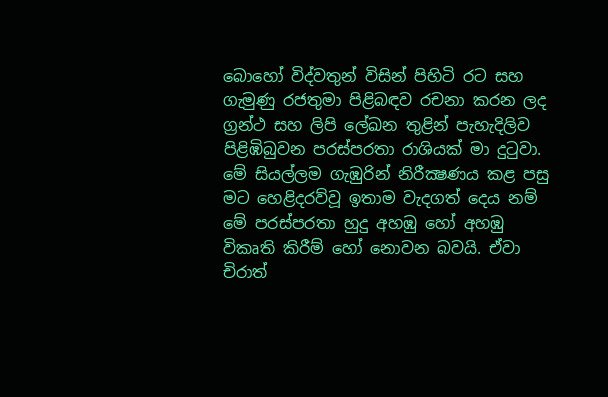බොහෝ විද්වතුන් විසින් පිහිටි රට සහ ගැමුණු රජතුමා පිළිබඳව රචනා කරන ලද ග්‍රන්ථ සහ ලිපි ලේඛන තුළින් පැහැදිලිව පිළිඹිබුවන පරස්‌පරතා රාශියක්‌ මා දුටුවා. මේ සියල්ලම ගැඹුරින් නිරීක්‍ෂණය කළ පසු මට හෙළිදරව්වූ ඉතාම වැදගත් දෙය නම් මේ පරස්‌පරතා හුදු අහඹු හෝ අහඹු විකෘති කිරීම් හෝ නොවන බවයි. ඒවා චිරාත්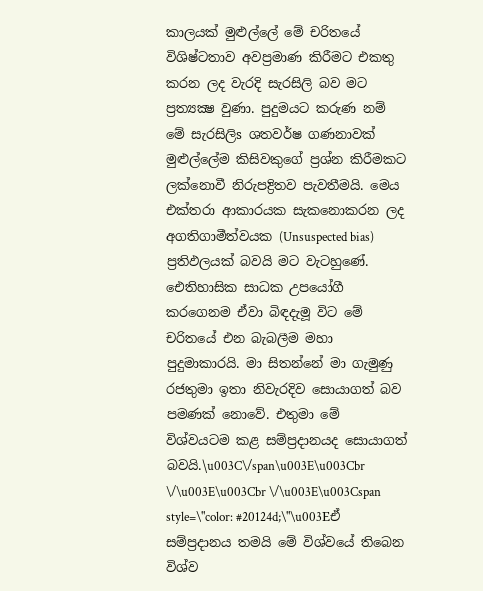කාලයක්‌ මුළුල්ලේ මේ චරිතයේ විශිෂ්ටතාව අවප්‍රමාණ කිරීමට එකතු කරන ලද වැරදි සැරසිලි බව මට ප්‍රත්‍යක්‍ෂ වුණා. පුදුමයට කරුණ නම් මේ සැරසිලිs ශතවර්ෂ ගණනාවක්‌ මුළුල්ලේම කිසිවකුගේ ප්‍රශ්න කිරීමකට ලක්‌නොවී නිරුපද්‍රිතව පැවතීමයි. මෙය එක්‌තරා ආකාරයක සැකනොකරන ලද අගතිගාමීත්වයක (Unsuspected bias) ප්‍රතිඵලයක්‌ බවයි මට වැටහුණේ. ඓතිහාසික සාධක උපයෝගී කරගෙනම ඒවා බිඳදැමූ විට මේ චරිතයේ එන බැබලීම මහා පුදුමාකාරයි. මා සිතන්නේ මා ගැමුණු රජතුමා ඉතා නිවැරදිව සොයාගත් බව පමණක්‌ නොවේ. එතුමා මේ විශ්වයටම කළ සම්ප්‍රදානයද සොයාගත් බවයි.\u003C\/span\u003E\u003Cbr \/\u003E\u003Cbr \/\u003E\u003Cspan style=\"color: #20124d;\"\u003Eඒ සම්ප්‍රදානය තමයි මේ විශ්වයේ තිබෙන විශ්ව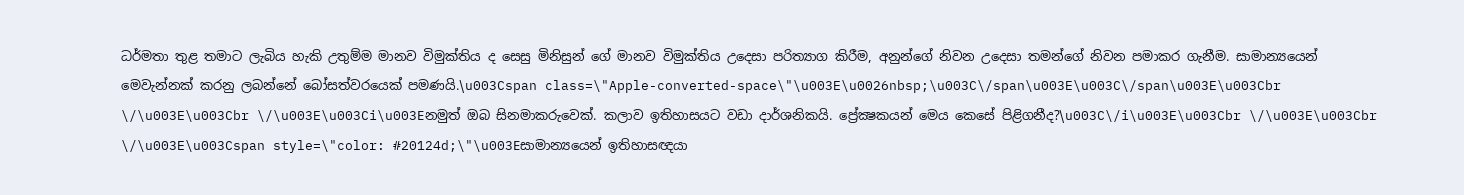ධර්මතා තුළ තමාට ලැබිය හැකි උතුම්ම මානව විමුක්‌තිය ද සෙසු මිනිසුන් ගේ මානව විමුක්‌තිය උදෙසා පරිත්‍යාග කිරීම, අනුන්ගේ නිවන උදෙසා තමන්ගේ නිවන පමාකර ගැනීම. සාමාන්‍යයෙන් මෙවැන්නක්‌ කරනු ලබන්නේ බෝසත්වරයෙක්‌ පමණයි.\u003Cspan class=\"Apple-converted-space\"\u003E\u0026nbsp;\u003C\/span\u003E\u003C\/span\u003E\u003Cbr \/\u003E\u003Cbr \/\u003E\u003Ci\u003Eනමුත් ඔබ සිනමාකරුවෙක්‌. කලාව ඉතිහාසයට වඩා දාර්ශනිකයි. ප්‍රේක්‍ෂකයන් මෙය කෙසේ පිළිගනීද?\u003C\/i\u003E\u003Cbr \/\u003E\u003Cbr \/\u003E\u003Cspan style=\"color: #20124d;\"\u003Eසාමාන්‍යයෙන් ඉතිහාසඥයා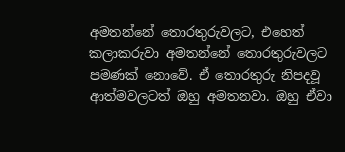අමතන්නේ තොරතුරුවලට, එහෙත් කලාකරුවා අමතන්නේ තොරතුරුවලට පමණක්‌ නොවේ. ඒ තොරතුරු නිපදවූ ආත්මවලටත් ඔහු අමතනවා. ඔහු ඒවා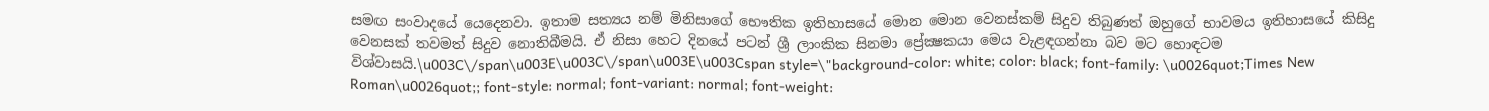සමඟ සංවාදයේ යෙදෙනවා. ඉතාම සත්‍යය නම් මිනිසාගේ භෞතික ඉතිහාසයේ මොන මොන වෙනස්‌කම් සිදුව තිබුණත් ඔහුගේ භාවමය ඉතිහාසයේ කිසිදු වෙනසක්‌ තවමත් සිදුව නොතිබීමයි. ඒ නිසා හෙට දිනයේ පටන් ශ්‍රී ලාංකික සිනමා ප්‍රේක්‍ෂකයා මෙය වැළඳගන්නා බව මට හොඳටම විශ්වාසයි.\u003C\/span\u003E\u003C\/span\u003E\u003Cspan style=\"background-color: white; color: black; font-family: \u0026quot;Times New Roman\u0026quot;; font-style: normal; font-variant: normal; font-weight: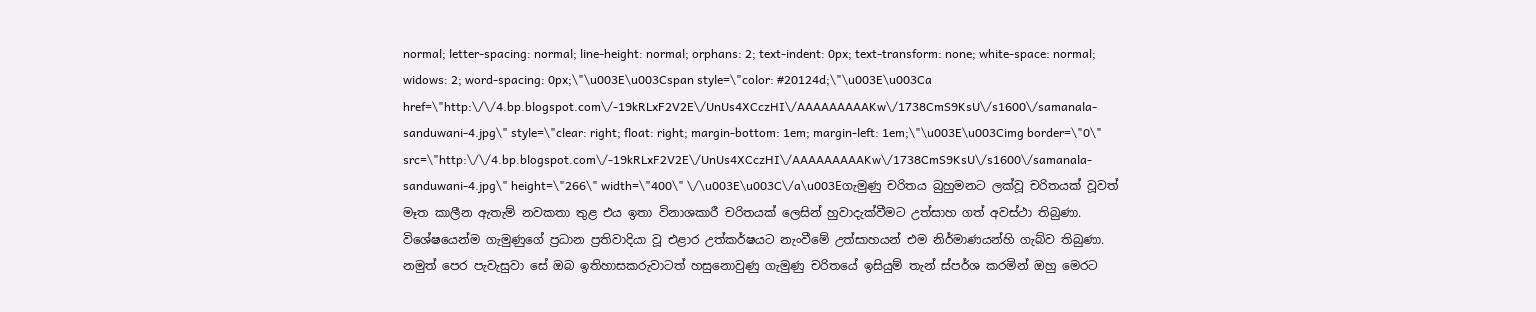normal; letter-spacing: normal; line-height: normal; orphans: 2; text-indent: 0px; text-transform: none; white-space: normal; widows: 2; word-spacing: 0px;\"\u003E\u003Cspan style=\"color: #20124d;\"\u003E\u003Ca href=\"http:\/\/4.bp.blogspot.com\/-19kRLxF2V2E\/UnUs4XCczHI\/AAAAAAAAAKw\/1738CmS9KsU\/s1600\/samanala-sanduwani-4.jpg\" style=\"clear: right; float: right; margin-bottom: 1em; margin-left: 1em;\"\u003E\u003Cimg border=\"0\" src=\"http:\/\/4.bp.blogspot.com\/-19kRLxF2V2E\/UnUs4XCczHI\/AAAAAAAAAKw\/1738CmS9KsU\/s1600\/samanala-sanduwani-4.jpg\" height=\"266\" width=\"400\" \/\u003E\u003C\/a\u003Eගැමුණු චරිතය බුහුමනට ලක්‌වූ චරිතයක්‌ වූවත් මෑත කාලීන ඇතැම් නවකතා තුළ එය ඉතා විනාශකාරී චරිතයක්‌ ලෙසින් හුවාදැක්‌වීමට උත්සාහ ගත් අවස්‌ථා තිබුණා. විශේෂයෙන්ම ගැමුණුගේ ප්‍රධාන ප්‍රතිවාදියා වූ එළාර උත්කර්ෂයට නැංවීමේ උත්සාහයන් එම නිර්මාණයන්හි ගැබ්ව තිබුණා. නමුත් පෙර පැවැසුවා සේ ඔබ ඉතිහාසකරුවාටත් හසුනොවුණු ගැමුණු චරිතයේ ඉසියුම් තැන් ස්‌පර්ශ කරමින් ඔහු මෙරට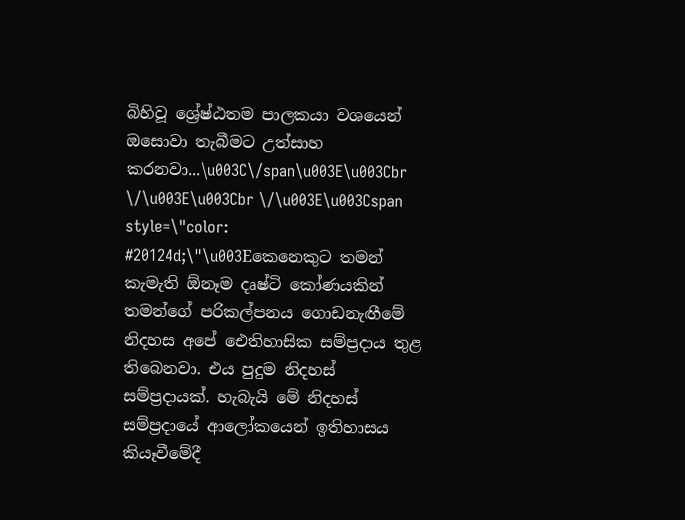බිහිවූ ශ්‍රේෂ්ඨතම පාලකයා වශයෙන් ඔසොවා තැබීමට උත්සාහ කරනවා...\u003C\/span\u003E\u003Cbr \/\u003E\u003Cbr \/\u003E\u003Cspan style=\"color: #20124d;\"\u003Eකෙනෙකුට තමන් කැමැති ඕනෑම දෘෂ්ටි කෝණයකින් තමන්ගේ පරිකල්පනය ගොඩනැඟීමේ නිදහස අපේ ඓතිහාසික සම්ප්‍රදාය තුළ තිබෙනවා. එය පුදුම නිදහස්‌ සම්ප්‍රදායක්‌. හැබැයි මේ නිදහස්‌ සම්ප්‍රදායේ ආලෝකයෙන් ඉතිහාසය කියෑවීමේදී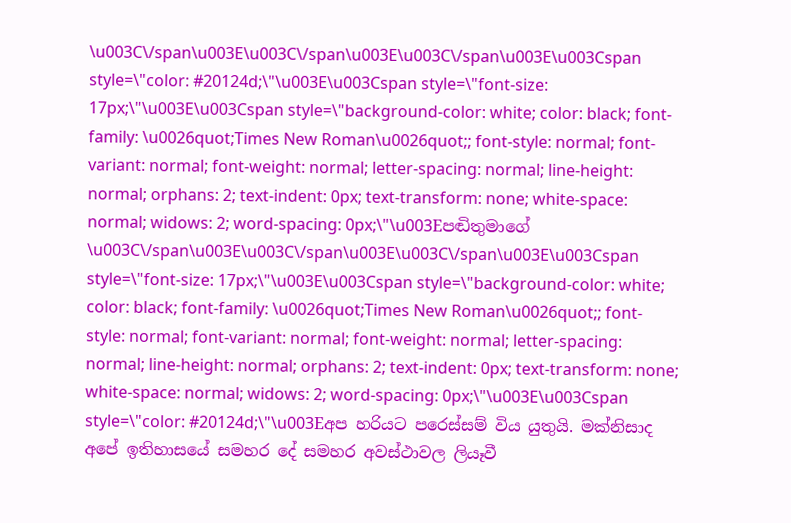\u003C\/span\u003E\u003C\/span\u003E\u003C\/span\u003E\u003Cspan style=\"color: #20124d;\"\u003E\u003Cspan style=\"font-size: 17px;\"\u003E\u003Cspan style=\"background-color: white; color: black; font-family: \u0026quot;Times New Roman\u0026quot;; font-style: normal; font-variant: normal; font-weight: normal; letter-spacing: normal; line-height: normal; orphans: 2; text-indent: 0px; text-transform: none; white-space: normal; widows: 2; word-spacing: 0px;\"\u003Eපඬිතුමාගේ \u003C\/span\u003E\u003C\/span\u003E\u003C\/span\u003E\u003Cspan style=\"font-size: 17px;\"\u003E\u003Cspan style=\"background-color: white; color: black; font-family: \u0026quot;Times New Roman\u0026quot;; font-style: normal; font-variant: normal; font-weight: normal; letter-spacing: normal; line-height: normal; orphans: 2; text-indent: 0px; text-transform: none; white-space: normal; widows: 2; word-spacing: 0px;\"\u003E\u003Cspan style=\"color: #20124d;\"\u003Eඅප හරියට පරෙස්‌සම් විය යුතුයි. මක්‌නිසාද අපේ ඉතිහාසයේ සමහර දේ සමහර අවස්‌ථාවල ලියෑවී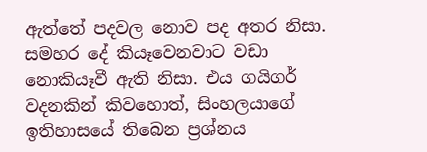ඇත්තේ පදවල නොව පද අතර නිසා. සමහර දේ කියෑවෙනවාට වඩා නොකියෑවී ඇති නිසා. එය ගයිගර් වදනකින් කිවහොත්, සිංහලයාගේ ඉතිහාසයේ තිබෙන ප්‍රශ්නය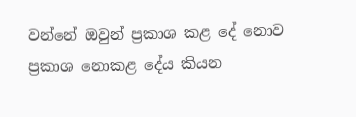වන්නේ ඔවුන් ප්‍රකාශ කළ දේ නොව ප්‍රකාශ නොකළ දේය කියන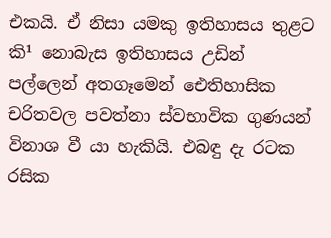එකයි. ඒ නිසා යමකු ඉතිහාසය තුළට කි¹ නොබැස ඉතිහාසය උඩින් පල්ලෙන් අතගෑමෙන් ඓතිහාසික චරිතවල පවත්නා ස්‌වභාවික ගුණයන් විනාශ වී යා හැකියි. එබඳු දැ රටක රසික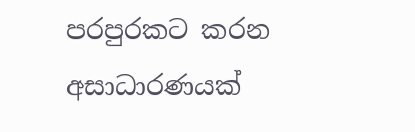පරපුරකට කරන අසාධාරණයක්‌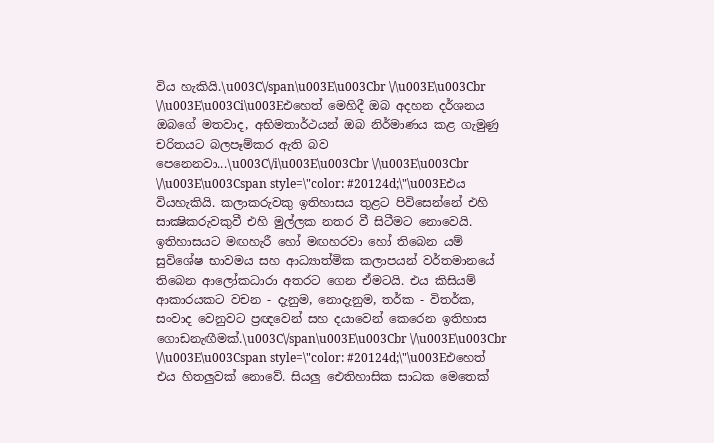විය හැකියි.\u003C\/span\u003E\u003Cbr \/\u003E\u003Cbr \/\u003E\u003Ci\u003Eඑහෙත් මෙහිදී ඔබ අදහන දර්ශනය ඔබගේ මතවාද, අභිමතාර්ථයන් ඔබ නිර්මාණය කළ ගැමුණු චරිතයට බලපෑම්කර ඇති බව පෙනෙනවා...\u003C\/i\u003E\u003Cbr \/\u003E\u003Cbr \/\u003E\u003Cspan style=\"color: #20124d;\"\u003Eඑය වියහැකියි. කලාකරුවකු ඉතිහාසය තුළට පිවිසෙන්නේ එහි සාක්‍ෂිකරුවකුවී එහි මුල්ලක නතර වී සිටීමට නොවෙයි. ඉතිහාසයට මඟහැරී හෝ මඟහරවා හෝ තිබෙන යම් සුවිශේෂ භාවමය සහ ආධ්‍යාත්මික කලාපයන් වර්තමානයේ තිබෙන ආලෝකධාරා අතරට ගෙන ඒමටයි. එය කිසියම් ආකාරයකට වචන - දැනුම, නොදැනුම, තර්ක - විතර්ක, සංවාද වෙනුවට ප්‍රඥවෙන් සහ දයාවෙන් කෙරෙන ඉතිහාස ගොඩනැඟීමක්‌.\u003C\/span\u003E\u003Cbr \/\u003E\u003Cbr \/\u003E\u003Cspan style=\"color: #20124d;\"\u003Eඑහෙත් එය හිතලුවක්‌ නොවේ. සියලු ඓතිහාසික සාධක මෙතෙක්‌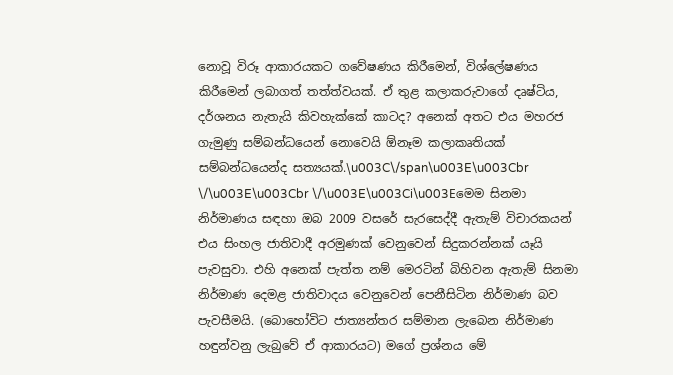නොවූ විරූ ආකාරයකට ගවේෂණය කිරීමෙන්, විශ්ලේෂණය කිරීමෙන් ලබාගත් තත්ත්වයක්‌. ඒ තුළ කලාකරුවාගේ දෘෂ්ටිය, දර්ශනය නැතැයි කිවහැක්‌කේ කාටද? අනෙක්‌ අතට එය මහරජ ගැමුණු සම්බන්ධයෙන් නොවෙයි ඕනෑම කලාකෘතියක්‌ සම්බන්ධයෙන්ද සත්‍යයක්‌.\u003C\/span\u003E\u003Cbr \/\u003E\u003Cbr \/\u003E\u003Ci\u003Eමෙම සිනමා නිර්මාණය සඳහා ඔබ 2009 වසරේ සැරසෙද්දී ඇතැම් විචාරකයන් එය සිංහල ජාතිවාදී අරමුණක්‌ වෙනුවෙන් සිදුකරන්නක්‌ යෑයි පැවසුවා. එහි අනෙක්‌ පැත්ත නම් මෙරටින් බිහිවන ඇතැම් සිනමා නිර්මාණ දෙමළ ජාතිවාදය වෙනුවෙන් පෙනීසිටින නිර්මාණ බව පැවසීමයි. (බොහෝවිට ජාත්‍යන්තර සම්මාන ලැබෙන නිර්මාණ හඳුන්වනු ලැබුවේ ඒ ආකාරයට) මගේ ප්‍රශ්නය මේ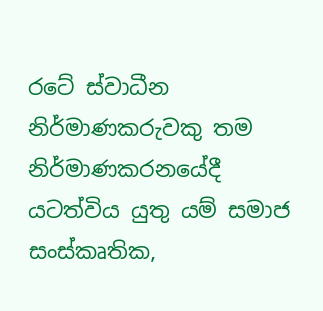රටේ ස්‌වාධීන නිර්මාණකරුවකු තම නිර්මාණකරනයේදී යටත්විය යුතු යම් සමාජ සංස්‌කෘතික,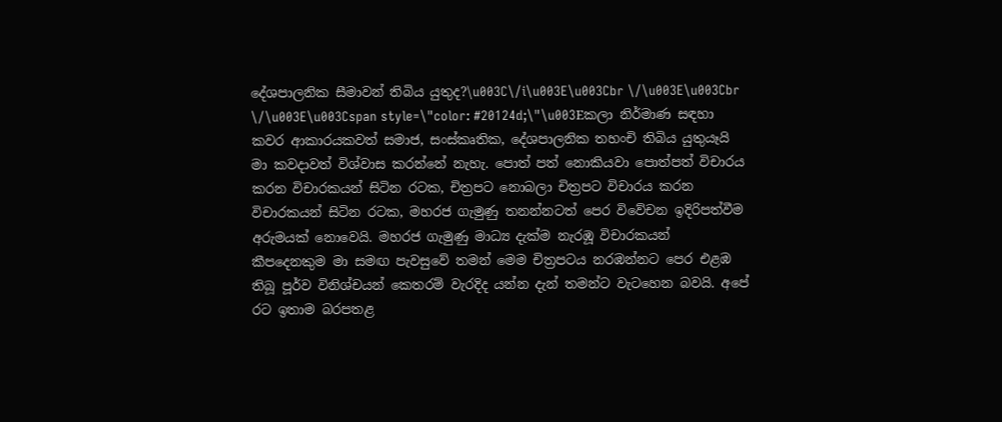දේශපාලනික සීමාවන් තිබිය යුතුද?\u003C\/i\u003E\u003Cbr \/\u003E\u003Cbr \/\u003E\u003Cspan style=\"color: #20124d;\"\u003Eකලා නිර්මාණ සඳහා කවර ආකාරයකවත් සමාජ, සංස්‌කෘතික, දේශපාලනික තහංචි තිබිය යුතුයෑයි මා කවදාවත් විශ්වාස කරන්නේ නැහැ. පොත් පත් නොකියවා පොත්පත් විචාරය කරන විචාරකයන් සිටින රටක, චිත්‍රපට නොබලා චිත්‍රපට විචාරය කරන විචාරකයන් සිටින රටක, මහරජ ගැමුණු තනන්නටත් පෙර විවේචන ඉදිරිපත්වීම අරුමයක්‌ නොවෙයි. මහරජ ගැමුණු මාධ්‍ය දැක්‌ම නැරඹූ විචාරකයන් කීපදෙනකුම මා සමඟ පැවසුවේ තමන් මෙම චිත්‍රපටය නරඹන්නට පෙර එළඹ තිබූ පූර්ව විනිශ්චයන් කෙතරම් වැරදිද යන්න දැන් තමන්ට වැටහෙන බවයි. අපේ රට ඉතාම බරපතළ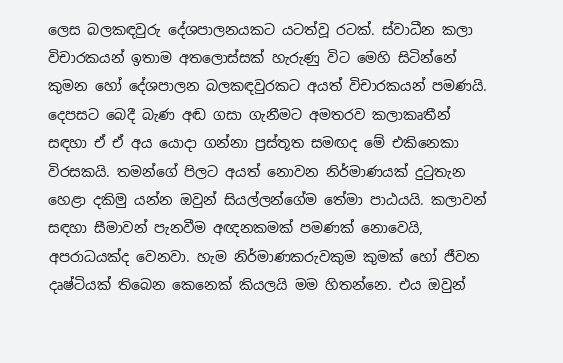ලෙස බලකඳවුරු දේශපාලනයකට යටත්වූ රටක්‌. ස්‌වාධීන කලා විචාරකයන් ඉතාම අතලොස්‌සක්‌ හැරුණු විට මෙහි සිටින්නේ කුමන හෝ දේශපාලන බලකඳවුරකට අයත් විචාරකයන් පමණයි. දෙපසට බෙදී බැණ අඬ ගසා ගැනීමට අමතරව කලාකෘතීන් සඳහා ඒ ඒ අය යොදා ගන්නා ප්‍රස්‌තූත සමඟද මේ එකිනෙකා විරසකයි. තමන්ගේ පිලට අයත් නොවන නිර්මාණයක්‌ දුටුතැන හෙළා දකිමු යන්න ඔවුන් සියල්ලන්ගේම තේමා පාඨයයි. කලාවන් සඳහා සීමාවන් පැනවීම අඥනකමක්‌ පමණක්‌ නොවෙයි, අපරාධයක්‌ද වෙනවා. හැම නිර්මාණකරුවකුම කුමක්‌ හෝ ජීවන දෘෂ්ටියක්‌ තිබෙන කෙනෙක්‌ කියලයි මම හිතන්නෙ. එය ඔවුන්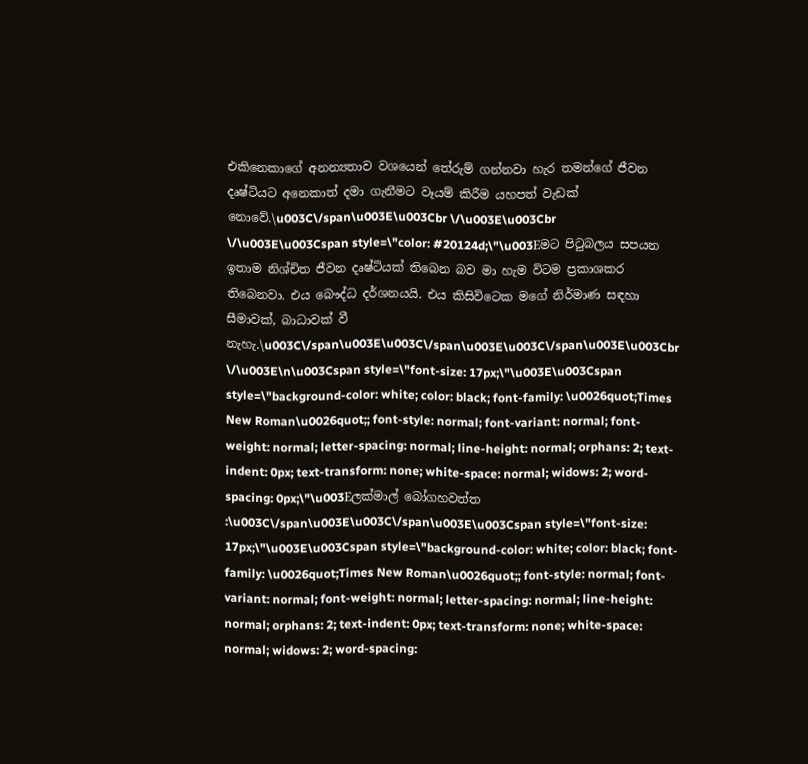එකිනෙකාගේ අනන්‍යතාව වශයෙන් තේරුම් ගන්නවා හැර තමන්ගේ ජීවන දෘෂ්ටියට අනෙකාත් දමා ගැනීමට වෑයම් කිරීම යහපත් වැඩක්‌ නොවේ.\u003C\/span\u003E\u003Cbr \/\u003E\u003Cbr \/\u003E\u003Cspan style=\"color: #20124d;\"\u003Eමට පිටුබලය සපයන ඉතාම නිශ්චිත ජීවන දෘෂ්ටියක්‌ තිබෙන බව මා හැම විටම ප්‍රකාශකර තිබෙනවා. එය බෞද්ධ දර්ශනයයි. එය කිසිවිටෙක මගේ නිර්මාණ සඳහා සීමාවක්‌, බාධාවක්‌ වී නැහැ.\u003C\/span\u003E\u003C\/span\u003E\u003C\/span\u003E\u003Cbr \/\u003E\n\u003Cspan style=\"font-size: 17px;\"\u003E\u003Cspan style=\"background-color: white; color: black; font-family: \u0026quot;Times New Roman\u0026quot;; font-style: normal; font-variant: normal; font-weight: normal; letter-spacing: normal; line-height: normal; orphans: 2; text-indent: 0px; text-transform: none; white-space: normal; widows: 2; word-spacing: 0px;\"\u003Eලක්‌මාල් බෝගහවත්ත :\u003C\/span\u003E\u003C\/span\u003E\u003Cspan style=\"font-size: 17px;\"\u003E\u003Cspan style=\"background-color: white; color: black; font-family: \u0026quot;Times New Roman\u0026quot;; font-style: normal; font-variant: normal; font-weight: normal; letter-spacing: normal; line-height: normal; orphans: 2; text-indent: 0px; text-transform: none; white-space: normal; widows: 2; word-spacing: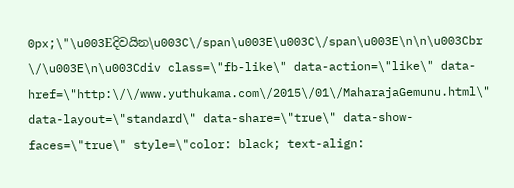0px;\"\u003Eදිවයින\u003C\/span\u003E\u003C\/span\u003E\n\n\u003Cbr \/\u003E\n\u003Cdiv class=\"fb-like\" data-action=\"like\" data-href=\"http:\/\/www.yuthukama.com\/2015\/01\/MaharajaGemunu.html\" data-layout=\"standard\" data-share=\"true\" data-show-faces=\"true\" style=\"color: black; text-align: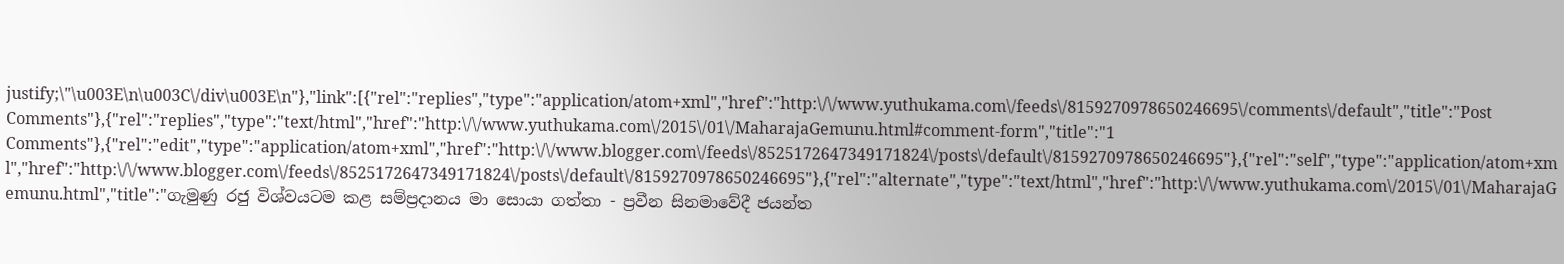justify;\"\u003E\n\u003C\/div\u003E\n"},"link":[{"rel":"replies","type":"application/atom+xml","href":"http:\/\/www.yuthukama.com\/feeds\/8159270978650246695\/comments\/default","title":"Post Comments"},{"rel":"replies","type":"text/html","href":"http:\/\/www.yuthukama.com\/2015\/01\/MaharajaGemunu.html#comment-form","title":"1 Comments"},{"rel":"edit","type":"application/atom+xml","href":"http:\/\/www.blogger.com\/feeds\/8525172647349171824\/posts\/default\/8159270978650246695"},{"rel":"self","type":"application/atom+xml","href":"http:\/\/www.blogger.com\/feeds\/8525172647349171824\/posts\/default\/8159270978650246695"},{"rel":"alternate","type":"text/html","href":"http:\/\/www.yuthukama.com\/2015\/01\/MaharajaGemunu.html","title":"ගැමුණු රජු විශ්වයටම කළ සම්ප්‍රදානය මා සොයා ගත්තා - ප්‍රවීන සිනමාවේදී ජයන්ත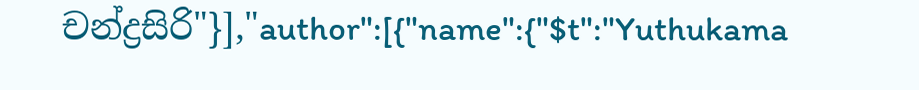චන්ද්‍රසිරි"}],"author":[{"name":{"$t":"Yuthukama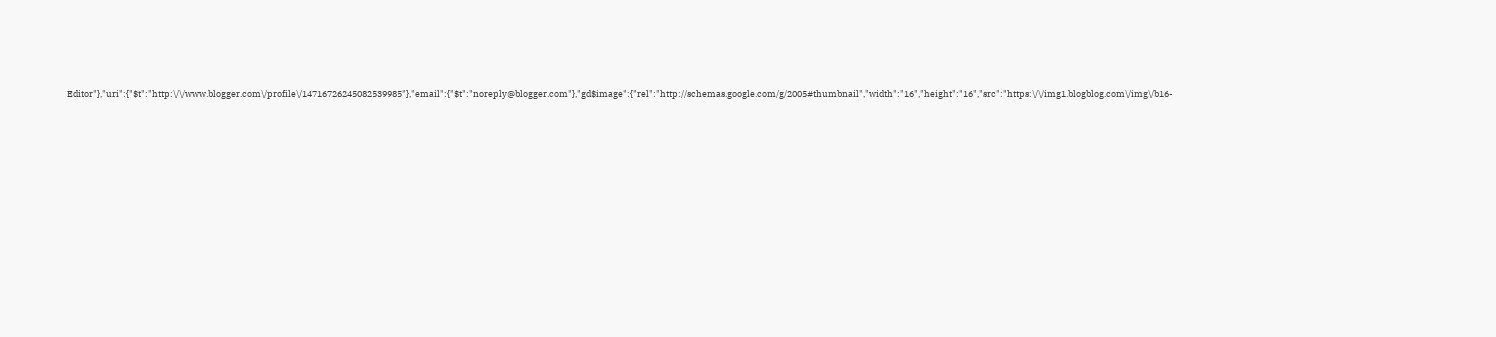Editor"},"uri":{"$t":"http:\/\/www.blogger.com\/profile\/14716726245082539985"},"email":{"$t":"noreply@blogger.com"},"gd$image":{"rel":"http://schemas.google.com/g/2005#thumbnail","width":"16","height":"16","src":"https:\/\/img1.blogblog.com\/img\/b16-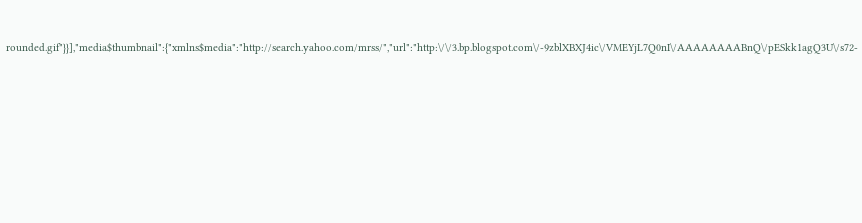rounded.gif"}}],"media$thumbnail":{"xmlns$media":"http://search.yahoo.com/mrss/","url":"http:\/\/3.bp.blogspot.com\/-9zblXBXJ4ic\/VMEYjL7Q0nI\/AAAAAAAABnQ\/pESkk1agQ3U\/s72-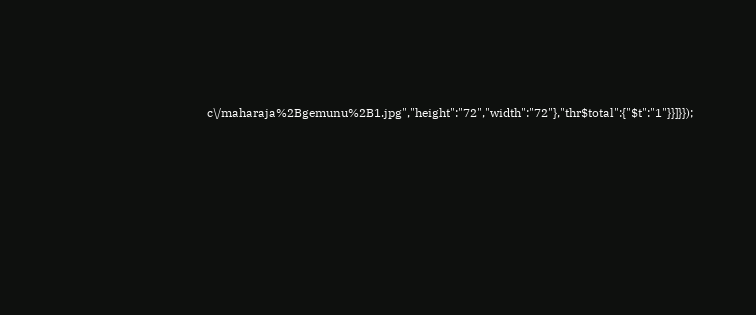c\/maharaja%2Bgemunu%2B1.jpg","height":"72","width":"72"},"thr$total":{"$t":"1"}}]}});